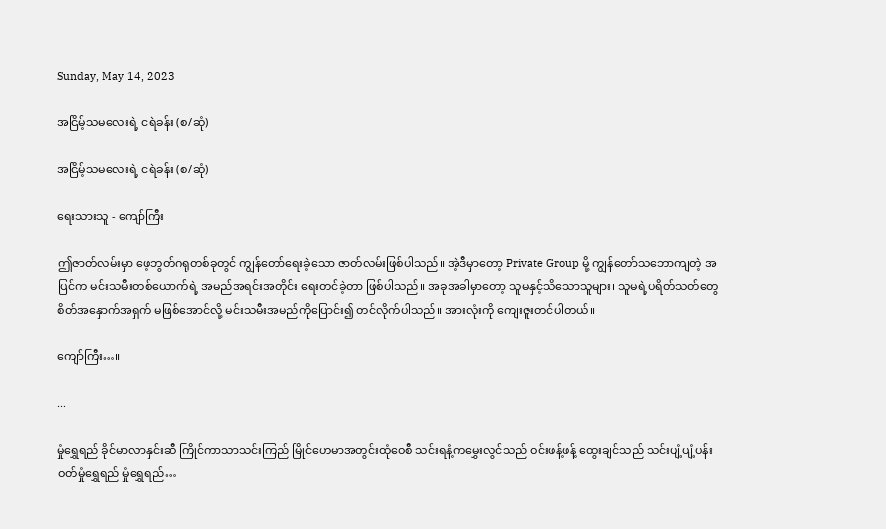Sunday, May 14, 2023

အငြိမ့်သမလေးရဲ့ ငရဲခန်း (စ/ဆုံ)

အငြိမ့်သမလေးရဲ့ ငရဲခန်း (စ/ဆုံ)

ရေးသားသူ - ကျော်ကြီး

ဤဇာတ်လမ်းမှာ ဖေ့ဘွတ်ဂရုတစ်ခုတွင် ကျွန်တော်ရေးခဲ့သော ဇာတ်လမ်းဖြစ်ပါသည်။ အဲ့ဒီမှာတော့ Private Group မို့ ကျွန်တော်သဘောကျတဲ့ အပြင်က မင်းသမီးတစ်ယောက်ရဲ့ အမည်အရင်းအတိုင်း ရေးတင်ခဲ့တာ ဖြစ်ပါသည်။ အခုအခါမှာတော့ သူမနှင့်သိသောသူများ၊ သူမရဲ့ပရိတ်သတ်တွေ စိတ်အနှောက်အရှက် မဖြစ်အောင်လို့ မင်းသမီးအမည်ကိုပြောင်း၍ တင်လိုက်ပါသည်။ အားလုံးကို ကျေးဇူးတင်ပါတယ်။

ကျော်ကြီး…။

...

မှုံရွှေရည် ခိုင်မာလာနှင်းဆီ ကြိုင်ကာသာသင်းကြည် မြိုင်ဟေမာအတွင်းထုံဝေစီ သင်းရနံ့ကမွှေးလွင်သည် ဝင်းဖန့်ဖန့် ထွေးချင်သည် သင်းပျံ့ပျံ့ပန်းဝတ်မှုံရွှေရည် မှုံရွှေရည်…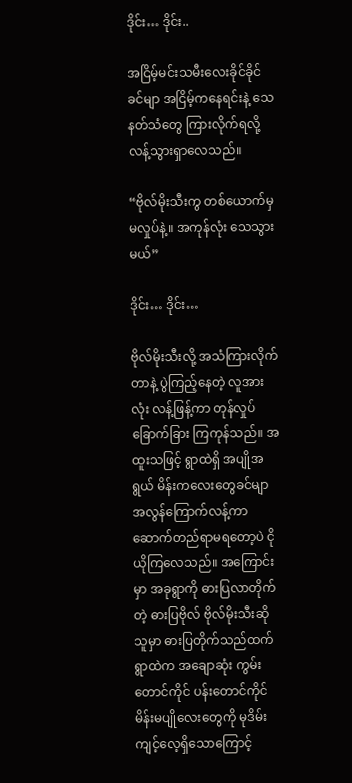ဒိုင်း… ဒိုင်း..

အငြိမ့်မင်းသမီးလေးခိုင်ခိုင်ခင်မျာ အငြိမ့်ကနေရင်းနဲ့ သေနတ်သံတွေ ကြားလိုက်ရလို့ လန့်သွားရှာလေသည်။

“ဗိုလ်မိုးသီးကွ တစ်ယောက်မှ မလှုပ်နဲ့။ အကုန်လုံး သေသွားမယ်”

ဒိုင်း… ဒိုင်း…

ဗိုလ်မိုးသီးလို့ အသံကြားလိုက်တာနဲ့ ပွဲကြည့်နေတဲ့ လူအားလုံး လန့်ဖြန့်ကာ တုန်လှုပ်ခြောက်ခြား ကြကုန်သည်။ အထူးသဖြင့် ရွာထဲရှိ အပျိုအရွယ် မိန်းကလေးတွေခင်မျာ အလွန်ကြောက်လန့်ကာ ဆောက်တည်ရာမရတော့ပဲ ငိုယိုကြလေသည်။ အကြောင်းမှာ အခုရွာကို ဓားပြလာတိုက်တဲ့ ဓားပြဗိုလ် ဗိုလ်မိုးသီးဆိုသူမှာ ဓားပြတိုက်သည်ထက် ရွာထဲက အချောဆုံး ကွမ်းတောင်ကိုင် ပန်းတောင်ကိုင် မိန်းမပျိုလေးတွေကို မုဒိမ်းကျင့်လေ့ရှိသောကြောင့်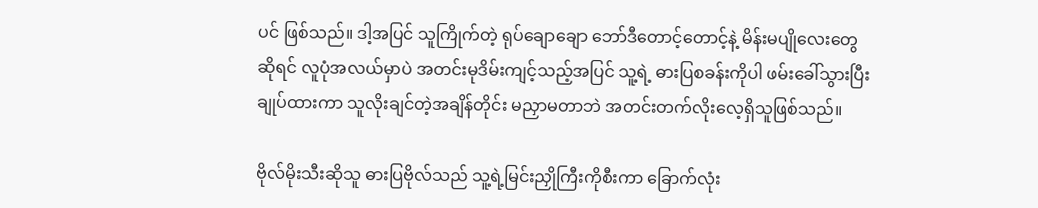ပင် ဖြစ်သည်။ ဒါ့အပြင် သူကြိုက်တဲ့ ရုပ်ချောချော ဘော်ဒီတောင့်တောင့်နဲ့ မိန်းမပျိုလေးတွေဆိုရင် လူပုံအလယ်မှာပဲ အတင်းမုဒိမ်းကျင့်သည့်အပြင် သူ့ရဲ့ ဓားပြစခန်းကိုပါ ဖမ်းခေါ်သွားပြီး ချုပ်ထားကာ သူလိုးချင်တဲ့အချိန်တိုင်း မညှာမတာဘဲ အတင်းတက်လိုးလေ့ရှိသူဖြစ်သည်။

ဗိုလ်မိုးသီးဆိုသူ ဓားပြဗိုလ်သည် သူ့ရဲ့မြင်းညှိုကြီးကိုစီးကာ ခြောက်လုံး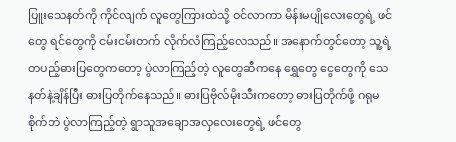ပြူးသေနတ်ကို ကိုင်လျက် လူတွေကြားထဲသို့ ဝင်လာကာ မိန်းမပျိုလေးတွေရဲ့ ဖင်တွေ ရင်တွေကို ငမ်းငမ်းတက် လိုက်လံကြည့်လေသည်။ အနောက်တွင်တော့ သူ့ရဲ့ တပည့်ဓားပြတွေကတော့ ပွဲလာကြည့်တဲ့ လူတွေဆီကနေ ရွှေတွေ ငွေတွေကို သေနတ်နဲ့ချိန်ပြီး ဓားပြတိုက်နေသည်။ ဓားပြဗိုလ်မိုးသီးကတော့ ဓားပြတိုက်ဖို့ ဂရုမစိုက်ဘဲ ပွဲလာကြည့်တဲ့ ရွာသူအချောအလှလေးတွေရဲ့ ဖင်တွေ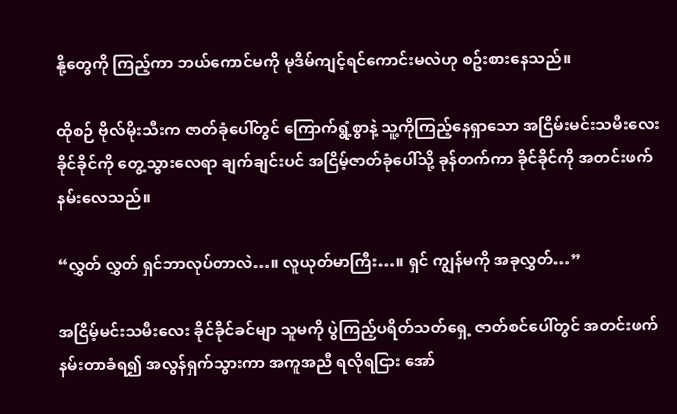နို့တွေကို ကြည့်ကာ ဘယ်ကောင်မကို မုဒိမ်ကျင့်ရင်ကောင်းမလဲဟု စဥ်းစားနေသည်။

ထိုစဉ် ဗိုလ်မိုးသီးက ဇာတ်ခုံပေါ်တွင် ကြောက်ရွံ့စွာနဲ့ သူ့ကိုကြည့်နေရှာသော အငြိမ်းမင်းသမီးလေး ခိုင်ခိုင်ကို တွေ့သွားလေရာ ချက်ချင်းပင် အငြိမ့်ဇာတ်ခုံပေါ်သို့ ခုန်တက်ကာ ခိုင်ခိုင်ကို အတင်းဖက်နမ်းလေသည်။

“လွှတ် လွှတ် ရှင်ဘာလုပ်တာလဲ…။ လူယုတ်မာကြီး…။ ရှင် ကျွန်မကို အခုလွှတ်…”

အငြိမ့်မင်းသမီးလေး ခိုင်ခိုင်ခင်မျာ သူမကို ပွဲကြည့်ပရိတ်သတ်ရှေ့ ဇာတ်စင်ပေါ်တွင် အတင်းဖက်နမ်းတာခံရ၍ အလွန်ရှက်သွားကာ အကူအညီ ရလိုရငြား အော်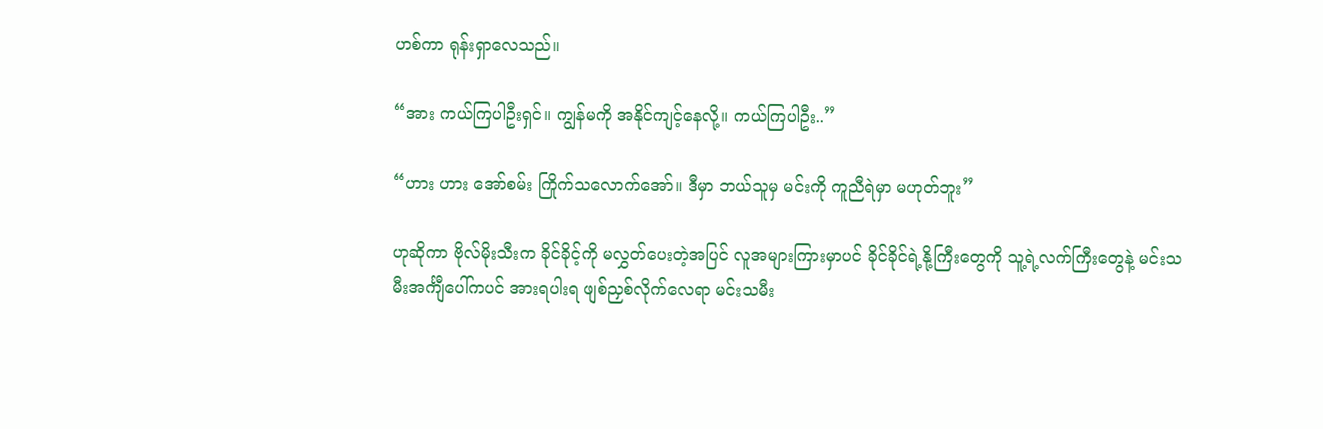ဟစ်ကာ ရုန်းရှာလေသည်။

“အား ကယ်ကြပါဦးရှင်။ ကျွန်မကို အနိုင်ကျင့်နေလို့။ ကယ်ကြပါဦး..”

“ဟား ဟား အော်စမ်း ကြိုက်သလောက်အော်။ ဒီမှာ ဘယ်သူမှ မင်းကို ကူညီရဲမှာ မဟုတ်ဘူး”

ဟုဆိုကာ ဗိုလ်မိုးသီးက ခိုင်ခိုင့်ကို မလွှတ်ပေးတဲ့အပြင် လူအများကြားမှာပင် ခိုင်ခိုင်ရဲ့နို့ကြီးတွေကို သူ့ရဲ့လက်ကြီးတွေနဲ့ မင်းသမီးအင်္ကျီပေါ်ကပင် အားရပါးရ ဖျစ်ညှစ်လိုက်လေရာ မင်းသမီး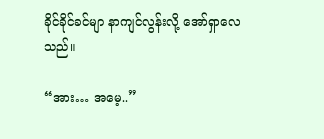ခိုင်ခိုင်ခင်မျာ နာကျင်လွန်းလို့ အော်ရှာလေသည်။

“အား… အမေ့..”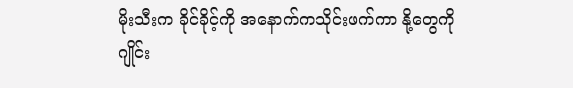မိုးသီးက ခိုင်ခိုင့်ကို အနောက်ကသိုင်းဖက်ကာ နို့တွေကို ဂျိုင်း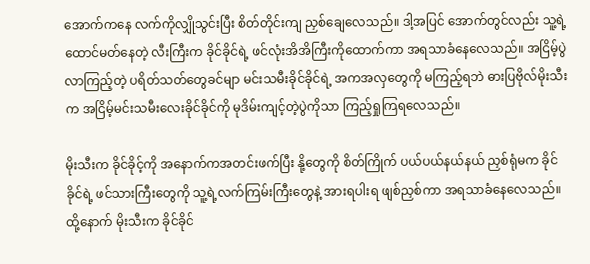အောက်ကနေ လက်ကိုလျှိုသွင်းပြီး စိတ်တိုင်းကျ ညှစ်ချေလေသည်။ ဒါ့အပြင် အောက်တွင်လည်း သူ့ရဲ့ထောင်မတ်နေတဲ့ လီးကြီးက ခိုင်ခိုင်ရဲ့ ဖင်လုံးအိအိကြီးကိုထောက်ကာ အရသာခံနေလေသည်။ အငြိမ့်ပွဲလာကြည့်တဲ့ ပရိတ်သတ်တွေခင်မျာ မင်းသမီးခိုင်ခိုင်ရဲ့ အကအလှတွေကို မကြည့်ရဘဲ ဓားပြဗိုလ်မိုးသီးက အငြိမ့်မင်းသမီးလေးခိုင်ခိုင်ကို မုဒိမ်းကျင့်တဲ့ပွဲကိုသာ ကြည့်ရှုကြရလေသည်။

မိုးသီးက ခိုင်ခိုင့်ကို အနောက်ကအတင်းဖက်ပြီး နို့တွေကို စိတ်ကြိုက် ပယ်ပယ်နယ်နယ် ညှစ်ရုံမက ခိုင်ခိုင်ရဲ့ ဖင်သားကြီးတွေကို သူ့ရဲ့လက်ကြမ်းကြီးတွေနဲ့ အားရပါးရ ဖျစ်ညှစ်ကာ အရသာခံနေလေသည်။ ထို့နောက် မိုးသီးက ခိုင်ခိုင်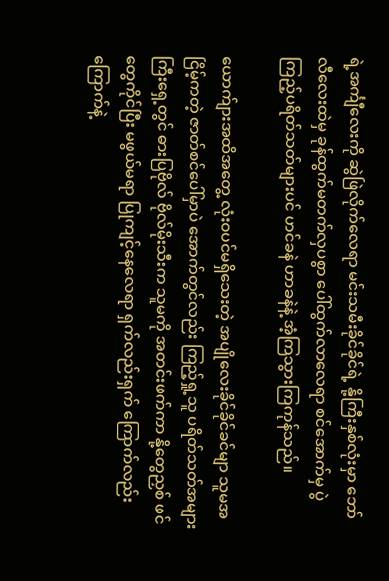ရဲ့အင်္ကျီလေးကို ဆွဲဖြဲလိုက်လေရာ မင်းသမီးခိုင်ခိုင်ရဲ့ နို့ကြီးနှစ်လုံးမှာ ဘော်လီလေးထဲမှ ခုန်ထွက်မတက်လှပစွာ ပေါ်ထွက်လာလေရာ စင်အောက်မှ ပွဲကြည့်ပရိတ်သတ်များပင် ဟင်ခနဲ ဟာခနဲနဲ့ အံ့ကြသွားကြကုန်သည်။

ယောက်ျားအထိအတွေ့ လုံးဝပင်မရှိသေးတဲ့ အပျိုလေးခိုင်ခိုင်ခင်မျာ သူမအငြိမ့်ကတဲ့ ဇာတ်စင်ပေါ်မှာပဲ အောက်တွင်လည်း ကြည့်ရှု့သူ ပရိတ်သတ်အများကြီးရှေ့တွင် ဓားပြဗိုလ် ဗိုလ်မိုးသီးက သူမကို အတင်းဖက်ကာ နို့တွေညှစ် ဖင်တွေကိုင်ပြီး မဖွယ်မရာ ပြုကျင့်နေလေရာ ရှက်လည်းရှက် ကြောက်လည်းကြောက်နဲ့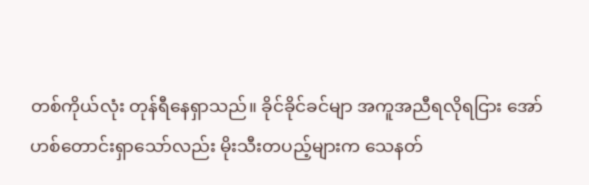တစ်ကိုယ်လုံး တုန်ရီနေရှာသည်။ ခိုင်ခိုင်ခင်မျာ အကူအညီရလိုရငြား အော်ဟစ်တောင်းရှာသော်လည်း မိုးသီးတပည့်များက သေနတ်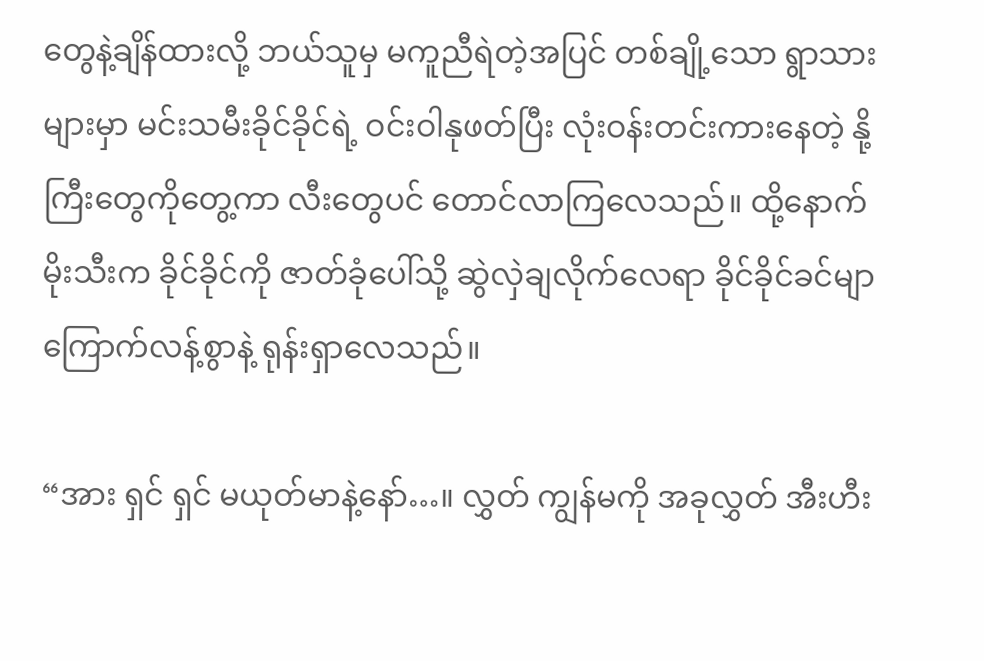တွေနဲ့ချိန်ထားလို့ ဘယ်သူမှ မကူညီရဲတဲ့အပြင် တစ်ချို့သော ရွာသားများမှာ မင်းသမီးခိုင်ခိုင်ရဲ့ ဝင်းဝါနုဖတ်ပြီး လုံးဝန်းတင်းကားနေတဲ့ နို့ကြီးတွေကိုတွေ့ကာ လီးတွေပင် တောင်လာကြလေသည်။ ထို့နောက် မိုးသီးက ခိုင်ခိုင်ကို ဇာတ်ခုံပေါ်သို့ ဆွဲလှဲချလိုက်လေရာ ခိုင်ခိုင်ခင်မျာ ကြောက်လန့်စွာနဲ့ ရုန်းရှာလေသည်။

“အား ရှင် ရှင် မယုတ်မာနဲ့နော်…။ လွှတ် ကျွန်မကို အခုလွှတ် အီးဟီး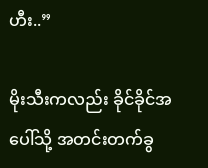ဟီး..”

မိုးသီးကလည်း ခိုင်ခိုင်အပေါ်သို့ အတင်းတက်ခွ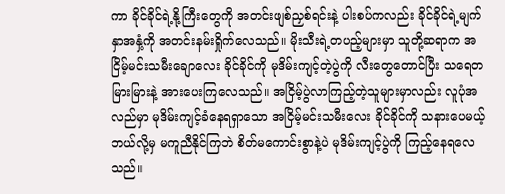ကာ ခိုင်ခိုင်ရဲ့နို့ကြီးတွေကို အတင်းဖျစ်ညှစ်ရင်းနဲ့ ပါးစပ်ကလည်း ခိုင်ခိုင်ရဲ့မျက်နှာအနှံ့ကို အတင်းနမ်းရှိုက်လေသည်။ မိုးသီးရဲ့တပည့်များမှာ သူတို့ဆရာက အငြိမ့်မင်းသမီးချောလေး ခိုင်ခိုင်ကို မုဒိမ်းကျင့်တဲ့ပွဲကို လီးတွေတောင်ပြီး သရေတမြားမြားနဲ့ အားပေးကြလေသည်။ အငြိမ့်ပွဲလာကြည့်တဲ့သူများမှာလည်း လူပုံအလည်မှာ မုဒိမ်းကျင့်ခံနေရရှာသော အငြိမ့်မင်းသမီးလေး ခိုင်ခိုင်ကို သနားပေမယ့် ဘယ်လို့မှ မကူညီနိုင်ကြဘဲ စိတ်မကောင်းစွာနဲ့ပဲ မုဒိမ်းကျင့်ပွဲကို ကြည့်နေရလေသည်။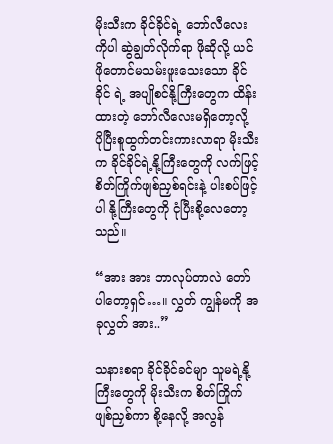မိုးသီးက ခိုင်ခိုင်ရဲ့ ဘော်လီလေးကိုပါ ဆွဲချွတ်လိုက်ရာ ဖိုဆိုလို့ ယင်ဖိုတောင်မသမ်းဖူးသေးသော ခိုင်ခိုင် ရဲ့ အပျိုစင်နို့ကြီးတွေက ထိန်းထားတဲ့ ဘော်လီလေးမရှိတော့လို့ ပိုပြီးစူထွက်တင်းကားလာရာ မိုးသီးက ခိုင်ခိုင်ရဲ့နို့ကြီးတွေကို လက်ဖြင့် စိတ်ကြိုက်ဖျစ်ညှစ်ရင်းနဲ့ ပါးစပ်ဖြင့်ပါ နို့ကြီးတွေကို ငုံပြီးစို့လေတော့သည်။

“အား အား ဘာလုပ်တာလဲ တော်ပါတော့ရှင်…။ လွှတ် ကျွန်မကို အခုလွှတ် အား..”

သနားစရာ ခိုင်ခိုင်ခင်မျာ သူမရဲ့နို့ကြီးတွေကို မိုးသီးက စိတ်ကြိုက်ဖျစ်ညှစ်ကာ စို့နေလို့ အလွန်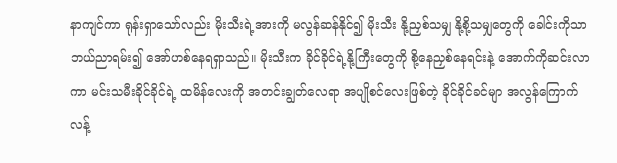နာကျင်ကာ ရုန်းရှာသော်လည်း မိုးသီးရဲ့အားကို မလွန်ဆန်နိုင်၍ မိုးသီး နို့ညှစ်သမျှ နို့စို့သမျှတွေကို ခေါင်းကိုသာ ဘယ်ညာရမ်း၍ အော်ဟစ်နေရရှာသည်။ မိုးသီးက ခိုင်ခိုင်ရဲ့နို့ကြီးတွေကို စို့နေညှစ်နေရင်းနဲ့ အောက်ကိုဆင်းလာကာ မင်းသမီးခိုင်ခိုင်ရဲ့ ထမိန်လေးကို အတင်းချွတ်လေရာ အပျိုစင်လေးဖြစ်တဲ့ ခိုင်ခိုင်ခင်မျာ အလွန်ကြောက်လန့်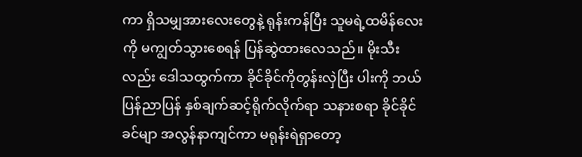ကာ ရှိသမျှအားလေးတွေနဲ့ ရုန်းကန်ပြီး သူမရဲ့ထမိန်လေးကို မကျွတ်သွားစေရန် ပြန်ဆွဲထားလေသည်။ မိုးသီးလည်း ဒေါသထွက်ကာ ခိုင်ခိုင်ကိုတွန်းလှဲပြီး ပါးကို ဘယ်ပြန်ညာပြန် နှစ်ချက်ဆင့်ရိုက်လိုက်ရာ သနားစရာ ခိုင်ခိုင်ခင်မျာ အလွန်နာကျင်ကာ မရုန်းရဲရှာတော့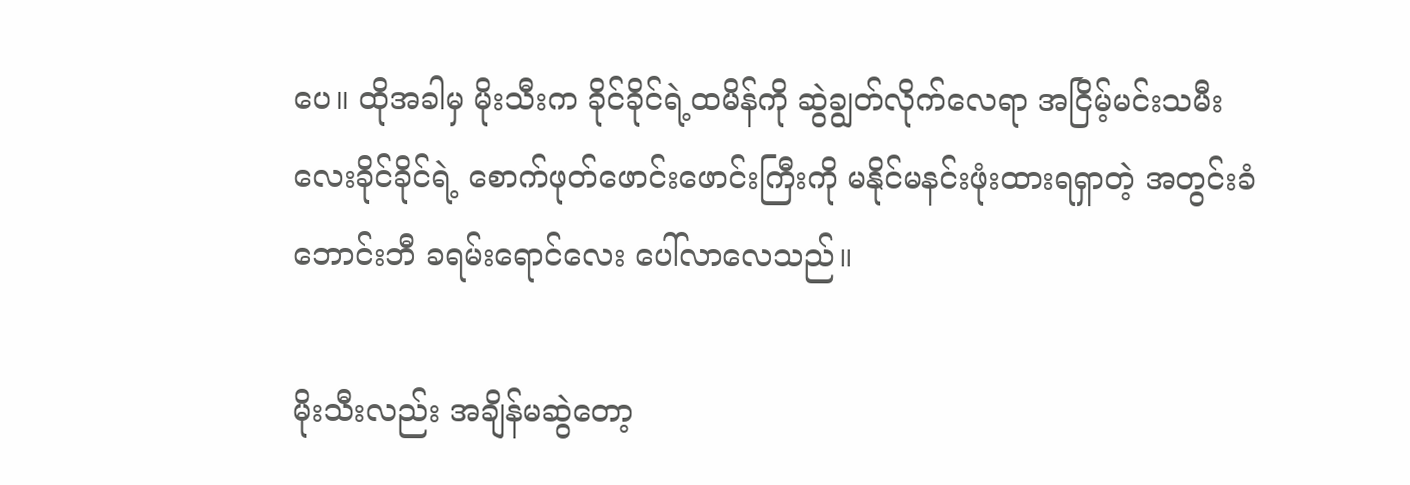ပေ။ ထိုအခါမှ မိုးသီးက ခိုင်ခိုင်ရဲ့ထမိန်ကို ဆွဲချွတ်လိုက်လေရာ အငြိမ့်မင်းသမီးလေးခိုင်ခိုင်ရဲ့ စောက်ဖုတ်ဖောင်းဖောင်းကြီးကို မနိုင်မနင်းဖုံးထားရရှာတဲ့ အတွင်းခံဘောင်းဘီ ခရမ်းရောင်လေး ပေါ်လာလေသည်။

မိုးသီးလည်း အချိန်မဆွဲတော့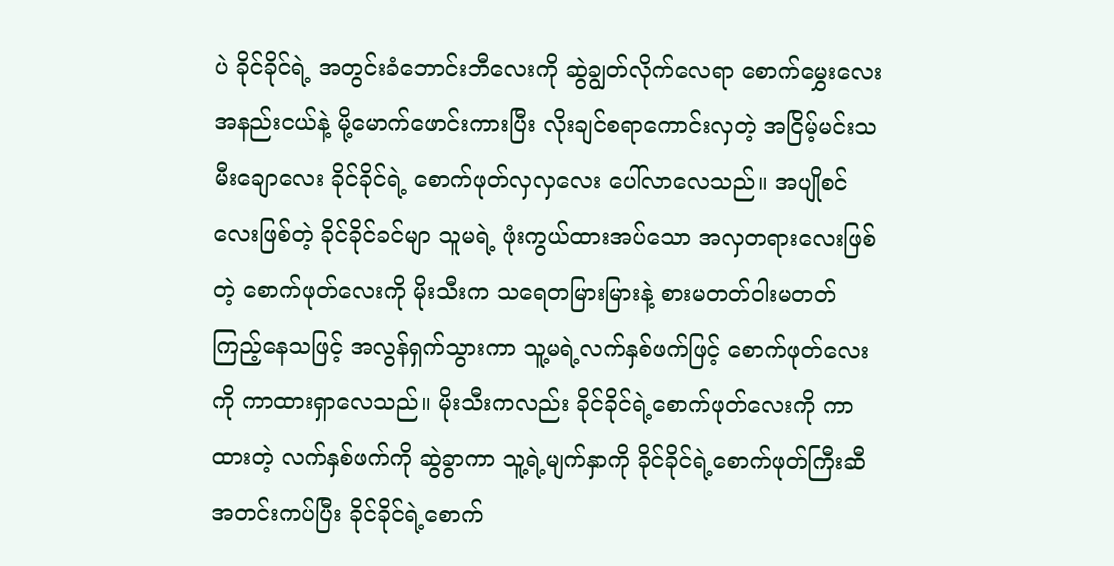ပဲ ခိုင်ခိုင်ရဲ့ အတွင်းခံဘောင်းဘီလေးကို ဆွဲချွတ်လိုက်လေရာ စောက်မွှေးလေးအနည်းငယ်နဲ့ မို့မောက်ဖောင်းကားပြီး လိုးချင်စရာကောင်းလှတဲ့ အငြိမ့်မင်းသမီးချောလေး ခိုင်ခိုင်ရဲ့ စောက်ဖုတ်လှလှလေး ပေါ်လာလေသည်။ အပျိုစင်လေးဖြစ်တဲ့ ခိုင်ခိုင်ခင်မျာ သူမရဲ့ ဖုံးကွယ်ထားအပ်သော အလှတရားလေးဖြစ်တဲ့ စောက်ဖုတ်လေးကို မိုးသီးက သရေတမြားမြားနဲ့ စားမတတ်ဝါးမတတ် ကြည့်နေသဖြင့် အလွန်ရှက်သွားကာ သူ့မရဲ့လက်နှစ်ဖက်ဖြင့် စောက်ဖုတ်လေးကို ကာထားရှာလေသည်။ မိုးသီးကလည်း ခိုင်ခိုင်ရဲ့စောက်ဖုတ်လေးကို ကာထားတဲ့ လက်နှစ်ဖက်ကို ဆွဲခွာကာ သူ့ရဲ့မျက်နှာကို ခိုင်ခိုင်ရဲ့စောက်ဖုတ်ကြီးဆီ အတင်းကပ်ပြီး ခိုင်ခိုင်ရဲ့စောက်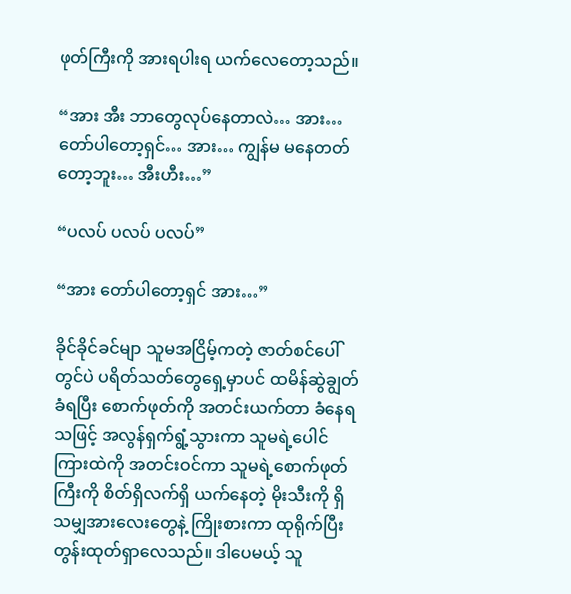ဖုတ်ကြီးကို အားရပါးရ ယက်လေတော့သည်။

“အား အီး ဘာတွေလုပ်နေတာလဲ… အား… တော်ပါတော့ရှင်… အား… ကျွန်မ မနေတတ်တော့ဘူး… အီးဟီး…”

“ပလပ် ပလပ် ပလပ်”

“အား တော်ပါတော့ရှင် အား…”

ခိုင်ခိုင်ခင်မျာ သူမအငြိမ့်ကတဲ့ ဇာတ်စင်ပေါ်တွင်ပဲ ပရိတ်သတ်တွေရှေ့မှာပင် ထမိန်ဆွဲချွတ်ခံရပြီး စောက်ဖုတ်ကို အတင်းယက်တာ ခံနေရသဖြင့် အလွန်ရှက်ရွံ့သွားကာ သူမရဲ့ပေါင်ကြားထဲကို အတင်းဝင်ကာ သူမရဲ့စောက်ဖုတ်ကြီးကို စိတ်ရှိလက်ရှိ ယက်နေတဲ့ မိုးသီးကို ရှိသမျှအားလေးတွေနဲ့ ကြိုးစားကာ ထုရိုက်ပြီး တွန်းထုတ်ရှာလေသည်။ ဒါပေမယ့် သူ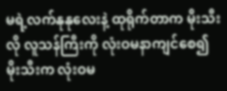မရဲ့လက်နုနုလေးနဲ့ ထုရိုက်တာက မိုးသီးလို လူသန်ကြီးကို လုံးဝမနာကျင်စေ၍ မိုးသီးက လုံးဝမ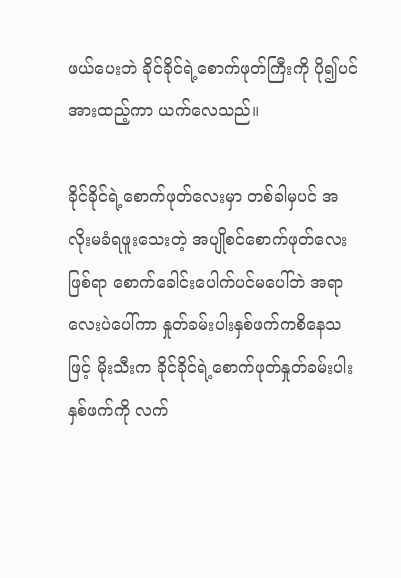ဖယ်ပေးဘဲ ခိုင်ခိုင်ရဲ့စောက်ဖုတ်ကြီးကို ပို၍ပင်အားထည့်ကာ ယက်လေသည်။

ခိုင်ခိုင်ရဲ့စောက်ဖုတ်လေးမှာ တစ်ခါမှပင် အလိုးမခံရဖူးသေးတဲ့ အပျိုစင်စောက်ဖုတ်လေးဖြစ်ရာ စောက်ခေါင်းပေါက်ပင်မပေါ်ဘဲ အရာလေးပဲပေါ်ကာ နှုတ်ခမ်းပါးနှစ်ဖက်ကစိနေသဖြင့် မိုးသီးက ခိုင်ခိုင်ရဲ့စောက်ဖုတ်နှုတ်ခမ်းပါးနှစ်ဖက်ကို လက်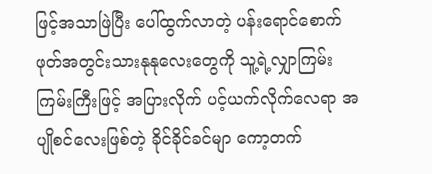ဖြင့်အသာဖြဲပြီး ပေါ်ထွက်လာတဲ့ ပန်းရောင်စောက်ဖုတ်အတွင်းသားနုနုလေးတွေကို သူ့ရဲ့လျှာကြမ်းကြမ်းကြီးဖြင့် အပြားလိုက် ပင့်ယက်လိုက်လေရာ အပျိုစင်လေးဖြစ်တဲ့ ခိုင်ခိုင်ခင်မျာ ကော့တက်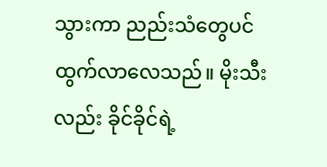သွားကာ ညည်းသံတွေပင် ထွက်လာလေသည်။ မိုးသီးလည်း ခိုင်ခိုင်ရဲ့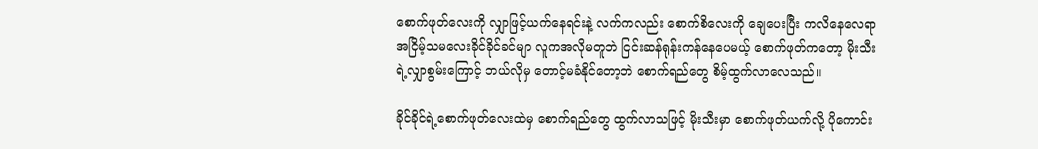စောက်ဖုတ်လေးကို လျှာဖြင့်ယက်နေရင်းနဲ့ လက်ကလည်း စောက်စိလေးကို ချေပေးပြီး ကလိနေလေရာ အငြိမ့်သမလေးခိုင်ခိုင်ခင်မျာ လူကအလိုမတူဘဲ ငြင်းဆန်ရုန်းကန်နေပေမယ့် စောက်ဖုတ်ကတော့ မိုးသီးရဲ့လျှာစွမ်းကြောင့် ဘယ်လိုမှ တောင့်မခံနိုင်တော့ဘဲ စောက်ရည်တွေ စိမ့်ထွက်လာလေသည်။

ခိုင်ခိုင်ရဲ့စောက်ဖုတ်လေးထဲမှ စောက်ရည်တွေ ထွက်လာသဖြင့် မိုးသီးမှာ စောက်ဖုတ်ယက်လို့ ပိုကောင်း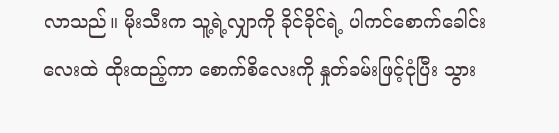လာသည်။ မိုးသီးက သူ့ရဲ့လျှာကို ခိုင်ခိုင်ရဲ့ ပါကင်စောက်ခေါင်းလေးထဲ ထိုးထည့်ကာ စောက်စိလေးကို နှုတ်ခမ်းဖြင့်ငုံပြီး သွား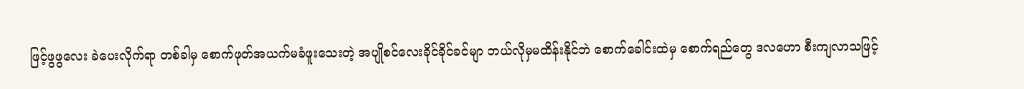ဖြင့်ဖွဖွလေး ခဲပေးလိုက်ရာ တစ်ခါမှ စောက်ဖုတ်အယက်မခံဖူးသေးတဲ့ အပျိုစင်လေးခိုင်ခိုင်ခင်မျာ ဘယ်လိုမှမထိန်းနိုင်ဘဲ စောက်ခေါင်းထဲမှ စောက်ရည်တွေ ဒလဟော စီးကျလာသဖြင့်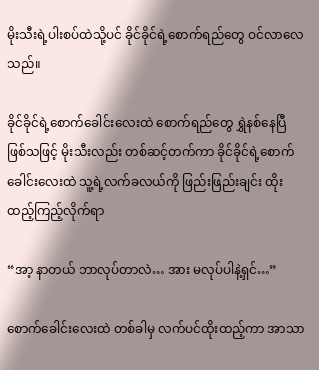မိုးသီးရဲ့ပါးစပ်ထဲသို့ပင် ခိုင်ခိုင်ရဲ့စောက်ရည်တွေ ဝင်လာလေသည်။

ခိုင်ခိုင်ရဲ့စောက်ခေါင်းလေးထဲ စောက်ရည်တွေ ရွှဲနစ်နေပြီ ဖြစ်သဖြင့် မိုးသီးလည်း တစ်ဆင့်တက်ကာ ခိုင်ခိုင်ရဲ့စောက်ခေါင်းလေးထဲ သူ့ရဲ့လက်ခလယ်ကို ဖြည်းဖြည်းချင်း ထိုးထည့်ကြည့်လိုက်ရာ

“အာ့ နာတယ် ဘာလုပ်တာလဲ… အား မလုပ်ပါနဲ့ရှင်…”

စောက်ခေါင်းလေးထဲ တစ်ခါမှ လက်ပင်ထိုးထည့်ကာ အာသာ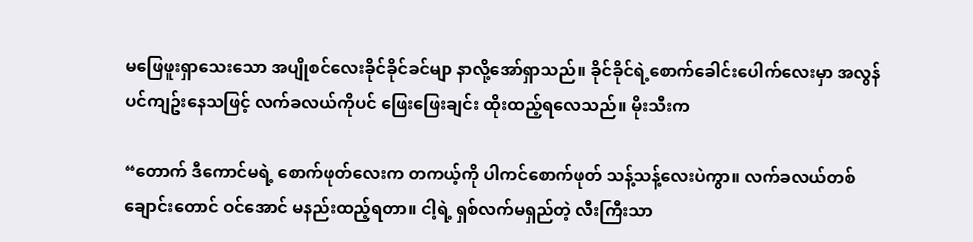မဖြေဖူးရှာသေးသော အပျိုစင်လေးခိုင်ခိုင်ခင်မျာ နာလို့အော်ရှာသည်။ ခိုင်ခိုင်ရဲ့စောက်ခေါင်းပေါက်လေးမှာ အလွန်ပင်ကျဥ်းနေသဖြင့် လက်ခလယ်ကိုပင် ဖြေးဖြေးချင်း ထိုးထည့်ရလေသည်။ မိုးသီးက

“တောက် ဒီကောင်မရဲ့ စောက်ဖုတ်လေးက တကယ့်ကို ပါကင်စောက်ဖုတ် သန့်သန့်လေးပဲကွာ။ လက်ခလယ်တစ်ချောင်းတောင် ဝင်အောင် မနည်းထည့်ရတာ။ ငါ့ရဲ့ ရှစ်လက်မရှည်တဲ့ လီးကြီးသာ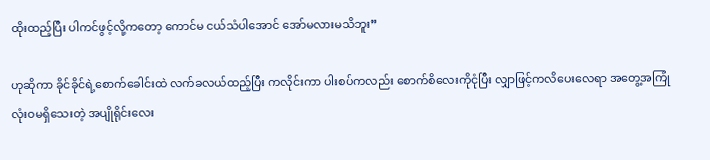ထိုးထည့်ပြီး ပါကင်ဖွင့်လို့ကတော့ ကောင်မ ငယ်သံပါအောင် အော်မလားမသိဘူး”

ဟုဆိုကာ ခိုင်ခိုင်ရဲ့စောက်ခေါင်းထဲ လက်ခလယ်ထည့်ပြီး ကလိုင်းကာ ပါးစပ်ကလည်း စောက်စိလေးကိုငုံပြီး လျှာဖြင့်ကလိပေးလေရာ အတွေ့အကြုံ လုံးဝမရှိသေးတဲ့ အပျိုရိုင်းလေး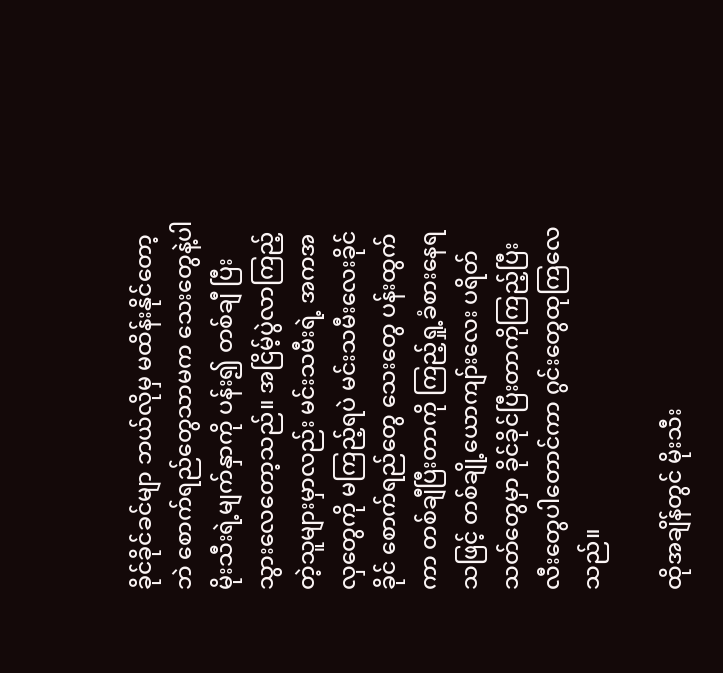ခိုင်ခိုင်ခင်မျာ ဘယ်လိုမှ မထိန်းနိုင်တော့ဘဲ စောက်ရည်တွေသာမက သေးတွေနဲ့ပါ မိုးသီးရဲ့မျက်နှာကို ပန်း၍ တစ်ချီ ပြီးသွားလေတော့သည်။ အငြိမ့်ပွဲလာကြည့်တဲ့သူများမှာလည်း မင်းသမီးရဲ့ အကအလှတွေကို မကြည့်ရပဲ မင်းသမီးလေးခိုင်ခိုင် စောက်ရည်တွေ သေးတွေ ပန်းထွက်ကာ တစ်ချီပြီးတာကို ကြည့်ရှု့ခံစားနေရသဖြင့် တစ်ချို့ယောကျာ်းလေး ပရိတ်သတ်တွေမှာ ခိုင်ခိုင်ပြီးတာကိုကြည့်ပြီး လီးတွေပါတောင်ကာ ဂွင်းတွေထုကြလေသည်။

ထိုအချိန်တွင် မိုးသီး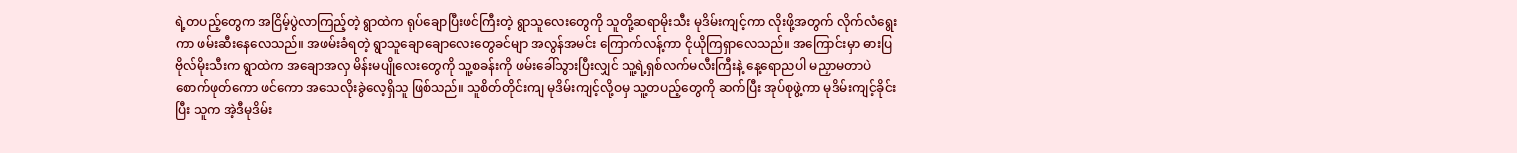ရဲ့တပည့်တွေက အငြိမ့်ပွဲလာကြည့်တဲ့ ရွာထဲက ရုပ်ချောပြီးဖင်ကြီးတဲ့ ရွာသူလေးတွေကို သူတို့ဆရာမိုးသီး မုဒိမ်းကျင့်ကာ လိုးဖို့အတွက် လိုက်လံရွေးကာ ဖမ်းဆီးနေလေသည်။ အဖမ်းခံရတဲ့ ရွာသူချောချောလေးတွေခင်မျာ အလွန်အမင်း ကြောက်လန့်ကာ ငိုယိုကြရှာလေသည်။ အကြောင်းမှာ ဓားပြဗိုလ်မိုးသီးက ရွာထဲက အချောအလှ မိန်းမပျိုလေးတွေကို သူ့စခန်းကို ဖမ်းခေါ်သွားပြီးလျှင် သူ့ရဲ့ရှစ်လက်မလီးကြီးနဲ့ နေ့ရောညပါ မညှာမတာပဲ စောက်ဖုတ်ကော ဖင်ကော အသေလိုးခွဲလေ့ရှိသူ ဖြစ်သည်။ သူစိတ်တိုင်းကျ မုဒိမ်းကျင့်လို့ဝမှ သူ့တပည့်တွေကို ဆက်ပြီး အုပ်စုဖွဲ့ကာ မုဒိမ်းကျင့်ခိုင်းပြီး သူက အဲ့ဒီမုဒိမ်း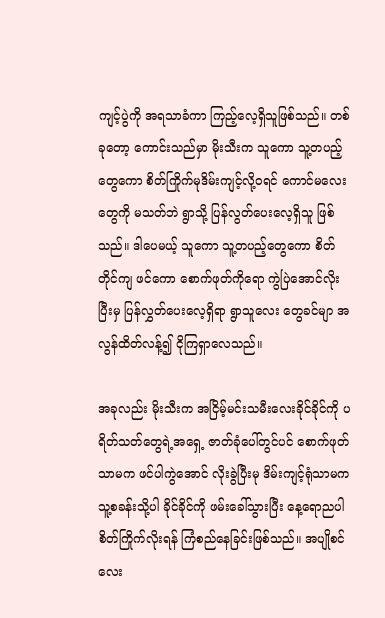ကျင့်ပွဲကို အရသာခံကာ ကြည့်လေ့ရှိသူဖြစ်သည်။ တစ်ခုတော့ ကောင်းသည်မှာ မိုးသီးက သူကော သူ့တပည့်တွေကော စိတ်ကြိုက်မုဒိမ်းကျင့်လို့ဝရင် ကောင်မလေးတွေကို မသတ်ဘဲ ရွာသို့ ပြန်လွတ်ပေးလေ့ရှိသူ ဖြစ်သည်။ ဒါပေမယ့် သူကော သူ့တပည့်တွေကော စိတ်တိုင်ကျ ဖင်ကော စောက်ဖုတ်ကိုရော ကွဲပြဲအောင်လိုးပြီးမှ ပြန်လွှတ်ပေးလေ့ရှိရာ ရွာသူလေး တွေခင်မျာ အလွန်ထိတ်လန့်၍ ငိုကြရှာလေသည်။

အခုလည်း မိုးသီးက အငြိမ့်မင်းသမီးလေးခိုင်ခိုင်ကို ပရိတ်သတ်တွေရဲ့အရှေ့ ဇာတ်ခုံပေါ်တွင်ပင် စောက်ဖုတ်သာမက ဖင်ပါကွဲအောင် လိုးခွဲပြီးမု ဒိမ်းကျင့်ရုံသာမက သူ့စခန်းသို့ပါ ခိုင်ခိုင်ကို ဖမ်းခေါ်သွားပြီး နေ့ရောညပါ စိတ်ကြိုက်လိုးရန် ကြံစည်နေခြင်းဖြစ်သည်။ အပျိုစင်လေး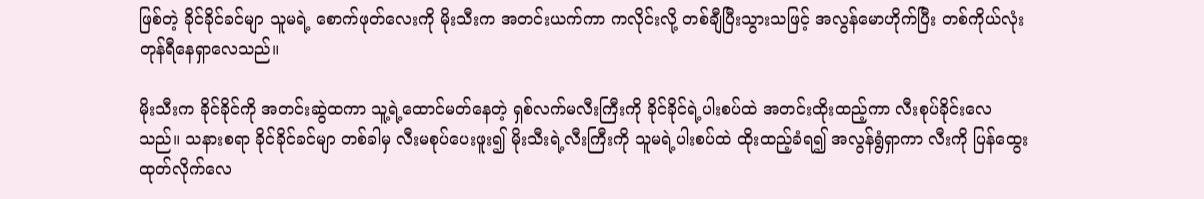ဖြစ်တဲ့ ခိုင်ခိုင်ခင်မျာ သူမရဲ့ စောက်ဖုတ်လေးကို မိုးသီးက အတင်းယက်ကာ ကလိုင်းလို့ တစ်ချီပြီးသွားသဖြင့် အလွန်မောဟိုက်ပြီး တစ်ကိုယ်လုံး တုန်ရီနေရှာလေသည်။

မိုးသီးက ခိုင်ခိုင်ကို အတင်းဆွဲထကာ သူ့ရဲ့ထောင်မတ်နေတဲ့ ရှစ်လက်မလီးကြီးကို ခိုင်ခိုင်ရဲ့ပါးစပ်ထဲ အတင်းထိုးထည့်ကာ လီးစုပ်ခိုင်းလေသည်။ သနားစရာ ခိုင်ခိုင်ခင်မျာ တစ်ခါမှ လီးမစုပ်ပေးဖူး၍ မိုးသီးရဲ့လီးကြီးကို သူမရဲ့ပါးစပ်ထဲ ထိုးထည့်ခံရ၍ အလွန်ရွံရှာကာ လီးကို ပြန်ထွေးထုတ်လိုက်လေ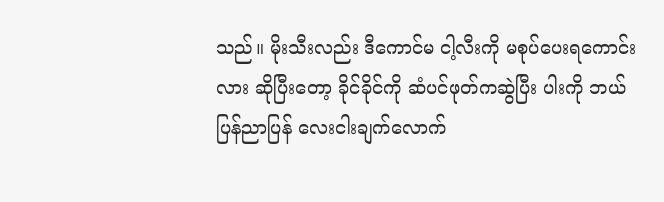သည်။ မိုးသီးလည်း ဒီကောင်မ ငါ့လီးကို မစုပ်ပေးရကောင်းလား ဆိုပြီးတော့ ခိုင်ခိုင်ကို ဆံပင်ဖုတ်ကဆွဲပြီး ပါးကို ဘယ်ပြန်ညာပြန် လေးငါးချက်လောက်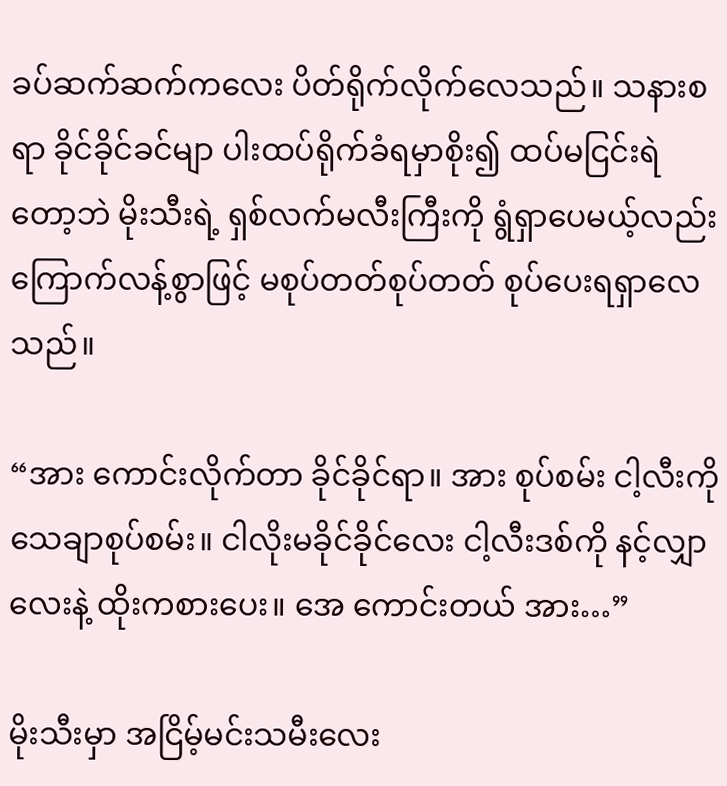ခပ်ဆက်ဆက်ကလေး ပိတ်ရိုက်လိုက်လေသည်။ သနားစရာ ခိုင်ခိုင်ခင်မျာ ပါးထပ်ရိုက်ခံရမှာစိုး၍ ထပ်မငြင်းရဲတော့ဘဲ မိုးသီးရဲ့ ရှစ်လက်မလီးကြီးကို ရွံရှာပေမယ့်လည်း ကြောက်လန့်စွာဖြင့် မစုပ်တတ်စုပ်တတ် စုပ်ပေးရရှာလေသည်။

“အား ကောင်းလိုက်တာ ခိုင်ခိုင်ရာ။ အား စုပ်စမ်း ငါ့လီးကို သေချာစုပ်စမ်း။ ငါလိုးမခိုင်ခိုင်လေး ငါ့လီးဒစ်ကို နင့်လျှာလေးနဲ့ ထိုးကစားပေး။ အေ ကောင်းတယ် အား…”

မိုးသီးမှာ အငြိမ့်မင်းသမီးလေး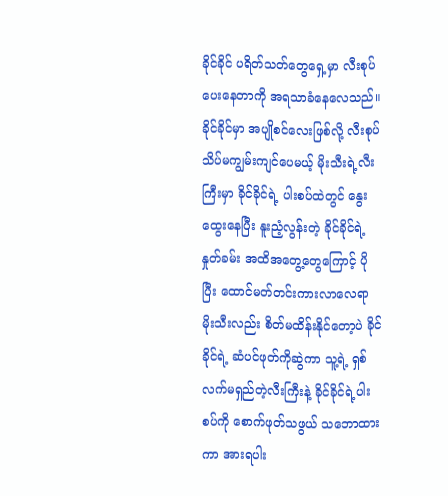ခိုင်ခိုင် ပရိတ်သတ်တွေရှေ့မှာ လီးစုပ်ပေးနေတာကို အရသာခံနေလေသည်။ ခိုင်ခိုင်မှာ အပျိုစင်လေးဖြစ်လို့ လီးစုပ်သိပ်မကျွမ်းကျင်ပေမယ့် မိုးသီးရဲ့လီးကြီးမှာ ခိုင်ခိုင်ရဲ့ ပါးစပ်ထဲတွင် နွေးထွေးနေပြီး နူးညံ့လွန်းတဲ့ ခိုင်ခိုင်ရဲ့နှုတ်ခမ်း အထိအတွေ့တွေကြောင့် ပိုပြီး ထောင်မတ်တင်းကားလာလေရာ မိုးသီးလည်း စိတ်မထိန်းနိုင်တော့ပဲ ခိုင်ခိုင်ရဲ့ ဆံပင်ဖုတ်ကိုဆွဲကာ သူ့ရဲ့ ရှစ်လက်မရှည်တဲ့လီးကြီးနဲ့ ခိုင်ခိုင်ရဲ့ပါးစပ်ကို စောက်ဖုတ်သဖွယ် သဘောထားကာ အားရပါး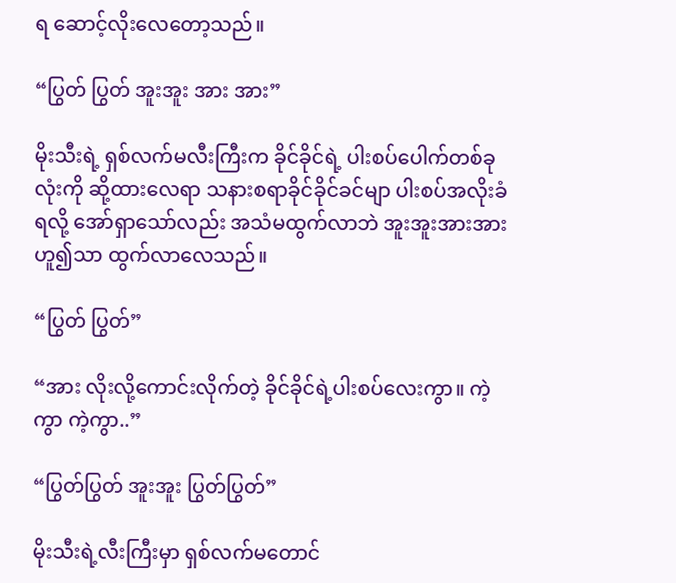ရ ဆောင့်လိုးလေတော့သည်။

“ပြွတ် ပြွတ် အူးအူး အား အား”

မိုးသီးရဲ့ ရှစ်လက်မလီးကြီးက ခိုင်ခိုင်ရဲ့ ပါးစပ်ပေါက်တစ်ခုလုံးကို ဆို့ထားလေရာ သနားစရာခိုင်ခိုင်ခင်မျာ ပါးစပ်အလိုးခံရလို့ အော်ရှာသော်လည်း အသံမထွက်လာဘဲ အူးအူးအားအား ဟူ၍သာ ထွက်လာလေသည်။

“ပြွတ် ပြွတ်”

“အား လိုးလို့ကောင်းလိုက်တဲ့ ခိုင်ခိုင်ရဲ့ပါးစပ်လေးကွာ။ ကဲ့ကွာ ကဲ့ကွာ..”

“ပြွတ်ပြွတ် အူးအူး ပြွတ်ပြွတ်”

မိုးသီးရဲ့လီးကြီးမှာ ရှစ်လက်မတောင်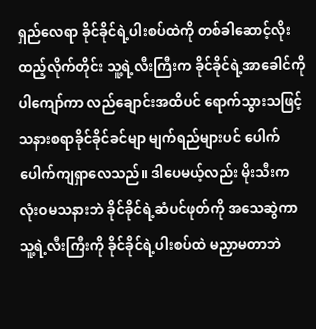ရှည်လေရာ ခိုင်ခိုင်ရဲ့ပါးစပ်ထဲကို တစ်ခါဆောင့်လိုးထည့်လိုက်တိုင်း သူ့ရဲ့လီးကြီးက ခိုင်ခိုင်ရဲ့အာခေါင်ကိုပါကျော်ကာ လည်ချောင်းအထိပင် ရောက်သွားသဖြင့် သနားစရာခိုင်ခိုင်ခင်မျာ မျက်ရည်များပင် ပေါက်ပေါက်ကျရှာလေသည်။ ဒါပေမယ့်လည်း မိုးသီးက လုံးဝမသနားဘဲ ခိုင်ခိုင်ရဲ့ဆံပင်ဖုတ်ကို အသေဆွဲကာ သူ့ရဲ့လီးကြီးကို ခိုင်ခိုင်ရဲ့ပါးစပ်ထဲ မညှာမတာဘဲ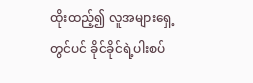ထိုးထည့်၍ လူအများရှေ့တွင်ပင် ခိုင်ခိုင်ရဲ့ပါးစပ်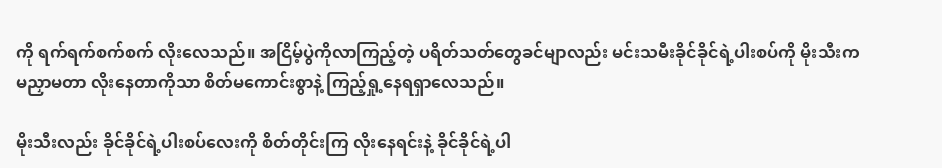ကို ရက်ရက်စက်စက် လိုးလေသည်။ အငြိမ့်ပွဲကိုလာကြည့်တဲ့ ပရိတ်သတ်တွေခင်မျာလည်း မင်းသမီးခိုင်ခိုင်ရဲ့ပါးစပ်ကို မိုးသီးက မညှာမတာ လိုးနေတာကိုသာ စိတ်မကောင်းစွာနဲ့ ကြည့်ရှု့နေရရှာလေသည်။

မိုးသီးလည်း ခိုင်ခိုင်ရဲ့ပါးစပ်လေးကို စိတ်တိုင်းကြ လိုးနေရင်းနဲ့ ခိုင်ခိုင်ရဲ့ပါ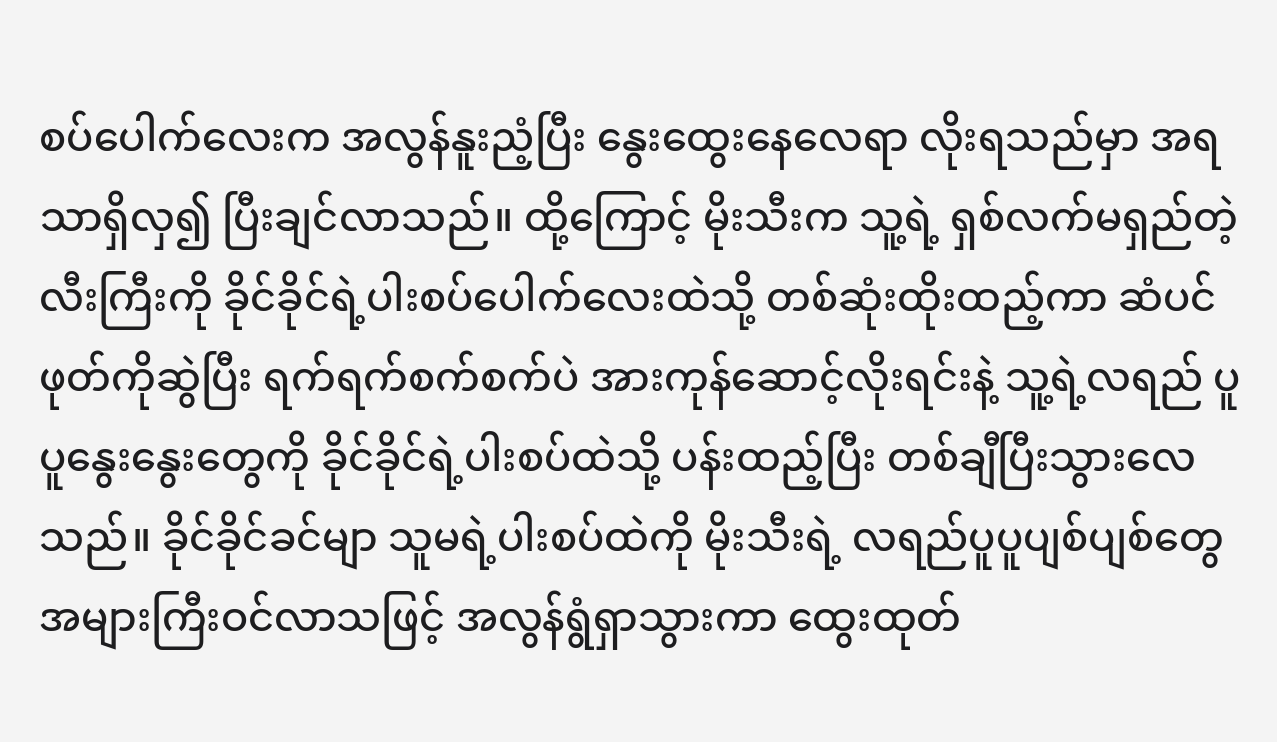စပ်ပေါက်လေးက အလွန်နူးညံ့ပြီး နွေးထွေးနေလေရာ လိုးရသည်မှာ အရသာရှိလှ၍ ပြီးချင်လာသည်။ ထို့ကြောင့် မိုးသီးက သူ့ရဲ့ ရှစ်လက်မရှည်တဲ့ လီးကြီးကို ခိုင်ခိုင်ရဲ့ပါးစပ်ပေါက်လေးထဲသို့ တစ်ဆုံးထိုးထည့်ကာ ဆံပင်ဖုတ်ကိုဆွဲပြီး ရက်ရက်စက်စက်ပဲ အားကုန်ဆောင့်လိုးရင်းနဲ့ သူ့ရဲ့လရည် ပူပူနွေးနွေးတွေကို ခိုင်ခိုင်ရဲ့ပါးစပ်ထဲသို့ ပန်းထည့်ပြီး တစ်ချီပြီးသွားလေသည်။ ခိုင်ခိုင်ခင်မျာ သူမရဲ့ပါးစပ်ထဲကို မိုးသီးရဲ့ လရည်ပူပူပျစ်ပျစ်တွေ အများကြီးဝင်လာသဖြင့် အလွန်ရွံရှာသွားကာ ထွေးထုတ်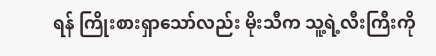ရန် ကြိုးစားရှာသော်လည်း မိုးသီက သူ့ရဲ့လီးကြီးကို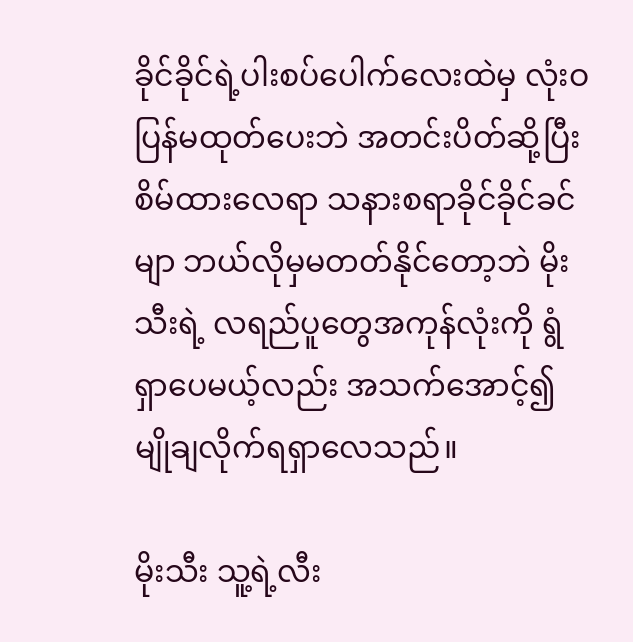ခိုင်ခိုင်ရဲ့ပါးစပ်ပေါက်လေးထဲမှ လုံးဝပြန်မထုတ်ပေးဘဲ အတင်းပိတ်ဆို့ပြီး စိမ်ထားလေရာ သနားစရာခိုင်ခိုင်ခင်မျာ ဘယ်လိုမှမတတ်နိုင်တော့ဘဲ မိုးသီးရဲ့ လရည်ပူတွေအကုန်လုံးကို ရွံရှာပေမယ့်လည်း အသက်အောင့်၍ မျိုချလိုက်ရရှာလေသည်။

မိုးသီး သူ့ရဲ့လီး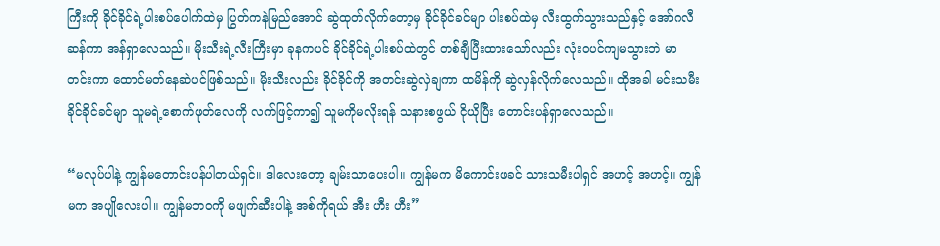ကြီးကို ခိုင်ခိုင်ရဲ့ပါးစပ်ပေါက်ထဲမှ ပြွတ်ကနဲမြည်အောင် ဆွဲထုတ်လိုက်တော့မှ ခိုင်ခိုင်ခင်မျာ ပါးစပ်ထဲမှ လီးထွက်သွားသည်နှင့် အော်ဂလီဆန်ကာ အန်ရှာလေသည်။ မိုးသီးရဲ့လီးကြီးမှာ ခုနကပင် ခိုင်ခိုင်ရဲ့ပါးစပ်ထဲတွင် တစ်ချီပြီးထားသော်လည်း လုံးဝပင်ကျမသွားဘဲ မာတင်းကာ ထောင်မတ်နေဆဲပင်ဖြစ်သည်။ မိုးသီးလည်း ခိုင်ခိုင်ကို အတင်းဆွဲလှဲချကာ ထမိန်ကို ဆွဲလှန်လိုက်လေသည်။ ထိုအခါ မင်းသမီးခိုင်ခိုင်ခင်မျာ သူမရဲ့စောက်ဖုတ်လေကို လက်ဖြင့်ကာ၍ သူမကိုမလိုးရန် သနားစဖွယ် ငိုယိုပြီး တောင်းပန်ရှာလေသည်။

“မလုပ်ပါနဲ့ ကျွန်မတောင်းပန်ပါတယ်ရှင်။ ဒါလေးတော့ ချမ်းသာပေးပါ။ ကျွန်မက မိကောင်းဖခင် သားသမီးပါရှင် အဟင့် အဟင့်။ ကျွန်မက အပျိုလေးပါ။ ကျွန်မဘဝကို မဖျက်ဆီးပါနဲ့ အစ်ကိုရယ် အီး ဟီး ဟီး”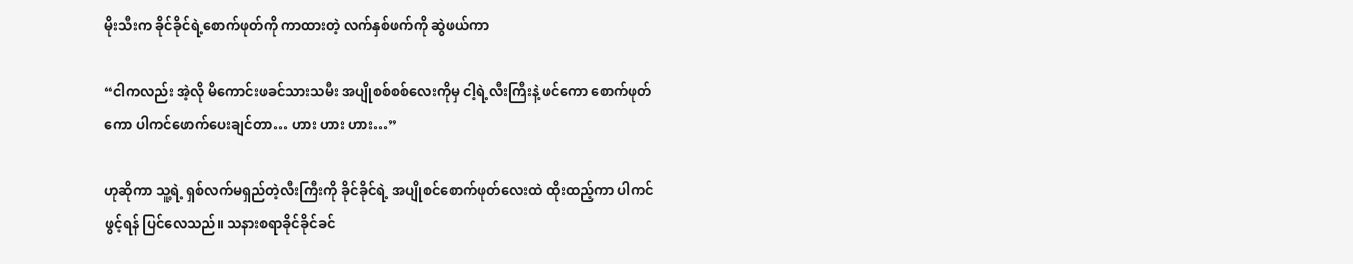မိုးသီးက ခိုင်ခိုင်ရဲ့စောက်ဖုတ်ကို ကာထားတဲ့ လက်နှစ်ဖက်ကို ဆွဲဖယ်ကာ

“ငါကလည်း အဲ့လို မိကောင်းဖခင်သားသမီး အပျိုစစ်စစ်လေးကိုမှ ငါ့ရဲ့လီးကြီးနဲ့ ဖင်ကော စောက်ဖုတ်ကော ပါကင်ဖောက်ပေးချင်တာ… ဟား ဟား ဟား…”

ဟုဆိုကာ သူ့ရဲ့ ရှစ်လက်မရှည်တဲ့လီးကြီးကို ခိုင်ခိုင်ရဲ့ အပျိုစင်စောက်ဖုတ်လေးထဲ ထိုးထည့်ကာ ပါကင်ဖွင့်ရန် ပြင်လေသည်။ သနားစရာခိုင်ခိုင်ခင်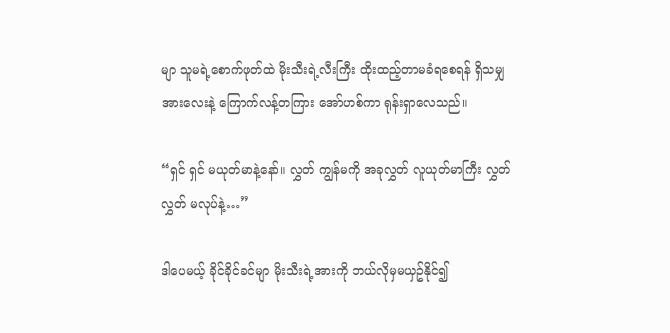မျာ သူမရဲ့စောက်ဖုတ်ထဲ မိုးသီးရဲ့လီးကြီး ထိုးထည့်တာမခံရစေရန် ရှိသမျှအားလေးနဲ့ ကြောက်လန့်တကြား အော်ဟစ်ကာ ရုန်းရှာလေသည်။

“ရှင် ရှင် မယုတ်မာနဲ့နော်။ လွှတ် ကျွန်မကို အခုလွှတ် လူယုတ်မာကြီး လွှတ် လွှတ် မလုပ်နဲ့…”

ဒါပေမယ့် ခိုင်ခိုင်ခင်မျာ မိုးသီးရဲ့အားကို ဘယ်လိုမှမယှဥ်နိုင်၍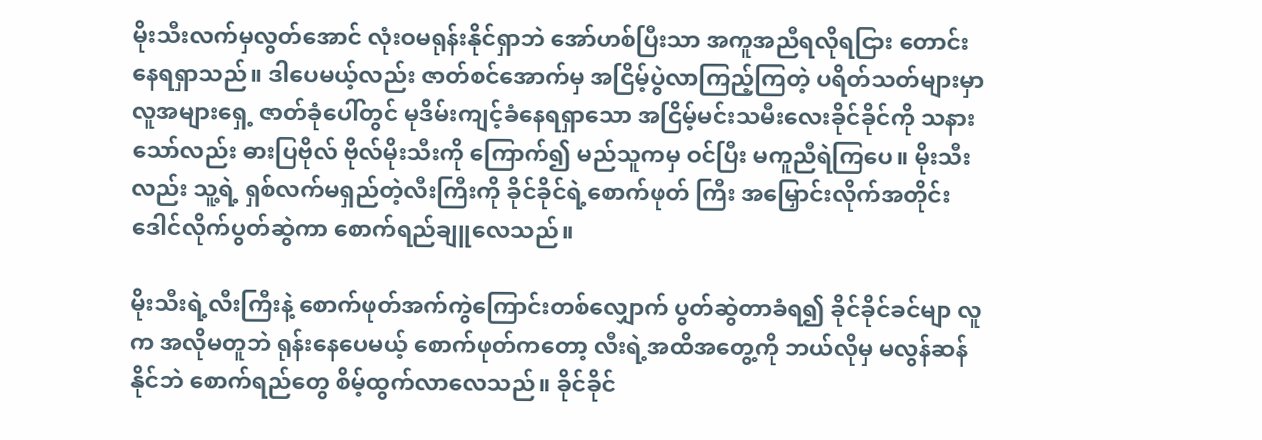မိုးသီးလက်မှလွတ်အောင် လုံးဝမရုန်းနိုင်ရှာဘဲ အော်ဟစ်ပြီးသာ အကူအညီရလိုရငြား တောင်းနေရရှာသည်။ ဒါပေမယ့်လည်း ဇာတ်စင်အောက်မှ အငြိမ့်ပွဲလာကြည့်ကြတဲ့ ပရိတ်သတ်များမှာ လူအများရှေ့ ဇာတ်ခုံပေါ်တွင် မုဒိမ်းကျင့်ခံနေရရှာသော အငြိမ့်မင်းသမီးလေးခိုင်ခိုင်ကို သနားသော်လည်း ဓားပြဗိုလ် ဗိုလ်မိုးသီးကို ကြောက်၍ မည်သူကမှ ဝင်ပြီး မကူညီရဲကြပေ။ မိုးသီးလည်း သူ့ရဲ့ ရှစ်လက်မရှည်တဲ့လီးကြီးကို ခိုင်ခိုင်ရဲ့စောက်ဖုတ် ကြီး အမြှောင်းလိုက်အတိုင်း ဒေါင်လိုက်ပွတ်ဆွဲကာ စောက်ရည်ချူလေသည်။

မိုးသီးရဲ့လီးကြီးနဲ့ စောက်ဖုတ်အက်ကွဲကြောင်းတစ်လျှောက် ပွတ်ဆွဲတာခံရ၍ ခိုင်ခိုင်ခင်မျာ လူက အလိုမတူဘဲ ရုန်းနေပေမယ့် စောက်ဖုတ်ကတော့ လီးရဲ့အထိအတွေ့ကို ဘယ်လိုမှ မလွန်ဆန်နိုင်ဘဲ စောက်ရည်တွေ စိမ့်ထွက်လာလေသည်။ ခိုင်ခိုင်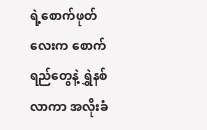ရဲ့စောက်ဖုတ်လေးက စောက်ရည်တွေနဲ့ ရွှဲနစ်လာကာ အလိုးခံ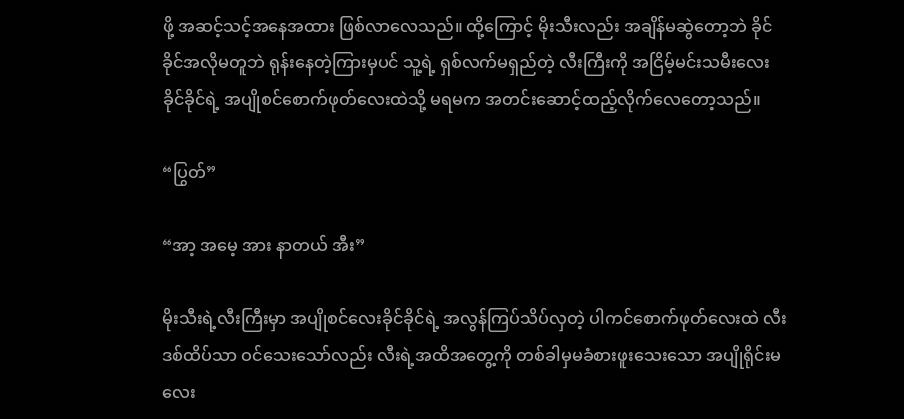ဖို့ အဆင့်သင့်အနေအထား ဖြစ်လာလေသည်။ ထို့ကြောင့် မိုးသီးလည်း အချိန်မဆွဲတော့ဘဲ ခိုင်ခိုင်အလိုမတူဘဲ ရုန်းနေတဲ့ကြားမှပင် သူ့ရဲ့ ရှစ်လက်မရှည်တဲ့ လီးကြီးကို အငြိမ့်မင်းသမီးလေး ခိုင်ခိုင်ရဲ့ အပျိုစင်စောက်ဖုတ်လေးထဲသို့ မရမက အတင်းဆောင့်ထည့်လိုက်လေတော့သည်။

“ပြွတ်”

“အာ့ အမေ့ အား နာတယ် အီး”

မိုးသီးရဲ့လီးကြီးမှာ အပျိုစင်လေးခိုင်ခိုင်ရဲ့ အလွန်ကြပ်သိပ်လှတဲ့ ပါကင်စောက်ဖုတ်လေးထဲ လီးဒစ်ထိပ်သာ ဝင်သေးသော်လည်း လီးရဲ့အထိအတွေ့ကို တစ်ခါမှမခံစားဖူးသေးသော အပျိုရိုင်းမလေး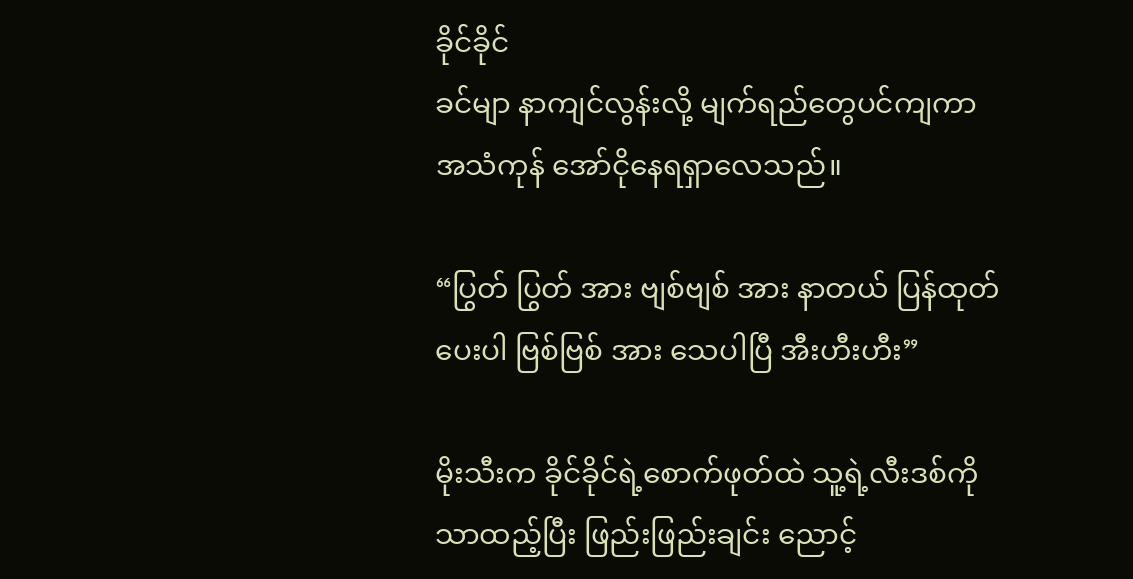ခိုင်ခိုင်
ခင်မျာ နာကျင်လွန်းလို့ မျက်ရည်တွေပင်ကျကာ အသံကုန် အော်ငိုနေရရှာလေသည်။

“ပြွတ် ပြွတ် အား ဗျစ်ဗျစ် အား နာတယ် ပြန်ထုတ်ပေးပါ ဗြစ်ဗြစ် အား သေပါပြီ အီးဟီးဟီး”

မိုးသီးက ခိုင်ခိုင်ရဲ့စောက်ဖုတ်ထဲ သူ့ရဲ့လီးဒစ်ကိုသာထည့်ပြီး ဖြည်းဖြည်းချင်း ညောင့်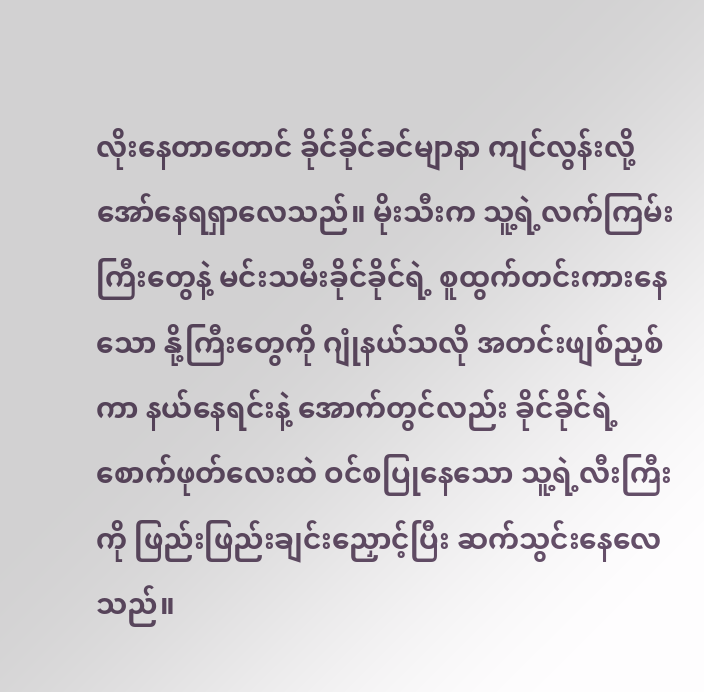လိုးနေတာတောင် ခိုင်ခိုင်ခင်မျာနာ ကျင်လွန်းလို့ အော်နေရရှာလေသည်။ မိုးသီးက သူ့ရဲ့လက်ကြမ်းကြီးတွေနဲ့ မင်းသမီးခိုင်ခိုင်ရဲ့ စူထွက်တင်းကားနေသော နို့ကြီးတွေကို ဂျုံနယ်သလို အတင်းဖျစ်ညှစ်ကာ နယ်နေရင်းနဲ့ အောက်တွင်လည်း ခိုင်ခိုင်ရဲ့စောက်ဖုတ်လေးထဲ ဝင်စပြုနေသော သူ့ရဲ့လီးကြီးကို ဖြည်းဖြည်းချင်းညှောင့်ပြီး ဆက်သွင်းနေလေသည်။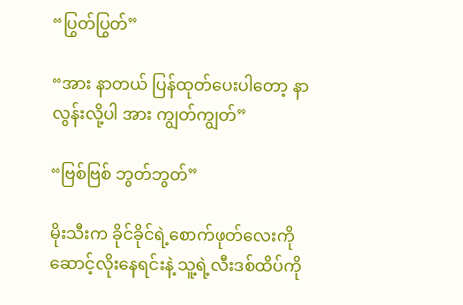“ပြွတ်ပြွတ်”

“အား နာတယ် ပြန်ထုတ်ပေးပါတော့ နာလွန်းလို့ပါ အား ကျွတ်ကျွတ်”

“ဗြစ်ဗြစ် ဘွတ်ဘွတ်”

မိုးသီးက ခိုင်ခိုင်ရဲ့စောက်ဖုတ်လေးကို ဆောင့်လိုးနေရင်းနဲ့ သူ့ရဲ့လီးဒစ်ထိပ်ကို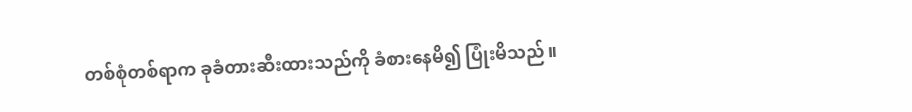တစ်စုံတစ်ရာက ခုခံတားဆီးထားသည်ကို ခံစားနေမိ၍ ပြုံးမိသည်။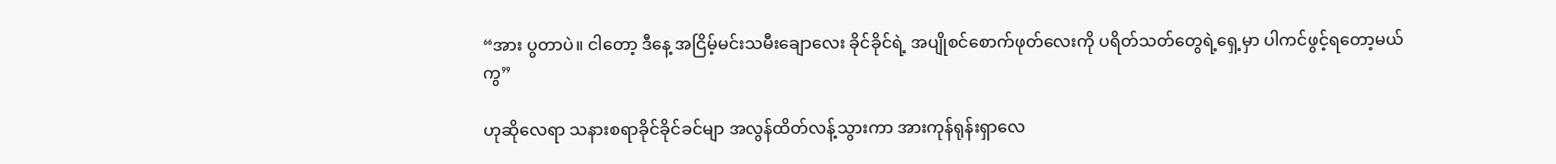“အား ပွတာပဲ။ ငါတော့ ဒီနေ့ အငြိမ့်မင်းသမီးချောလေး ခိုင်ခိုင်ရဲ့ အပျိုစင်စောက်ဖုတ်လေးကို ပရိတ်သတ်တွေရဲ့ရှေ့မှာ ပါကင်ဖွင့်ရတော့မယ်ကွ”

ဟုဆိုလေရာ သနားစရာခိုင်ခိုင်ခင်မျာ အလွန်ထိတ်လန့်သွားကာ အားကုန်ရုန်းရှာလေ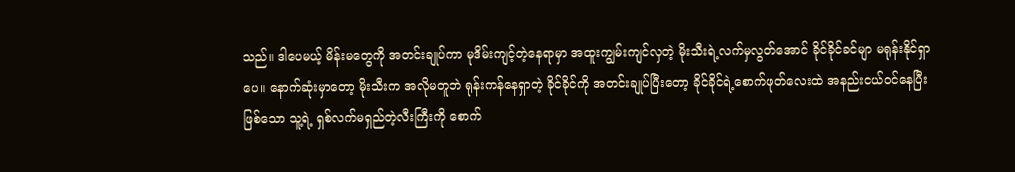သည်။ ဒါပေမယ့် မိန်းမတွေကို အတင်းချုပ်ကာ မုဒိမ်းကျင့်တဲ့နေရာမှာ အထူးကျွမ်းကျင်လှတဲ့ မိုးသီးရဲ့လက်မှလွတ်အောင် ခိုင်ခိုင်ခင်မျာ မရုန်းနိုင်ရှာပေ။ နောက်ဆုံးမှာတော့ မိုးသီးက အလိုမတူဘဲ ရုန်းကန်နေရှာတဲ့ ခိုင်ခိုင်ကို အတင်းချုပ်ပြီးတော့ ခိုင်ခိုင်ရဲ့စောက်ဖုတ်လေးထဲ အနည်းငယ်ဝင်နေပြီးဖြစ်သော သူ့ရဲ့ ရှစ်လက်မရှည်တဲ့လီးကြီးကို စောက်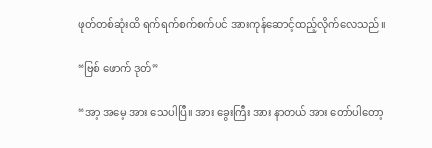ဖုတ်တစ်ဆုံးထိ ရက်ရက်စက်စက်ပင် အားကုန်ဆောင့်ထည့်လိုက်လေသည်။

“ဗြစ် ဖောက် ဒုတ်”

“အာ့ အမေ့ အား သေပါပြီ။ အား ခွေးကြီး အား နာတယ် အား တော်ပါတော့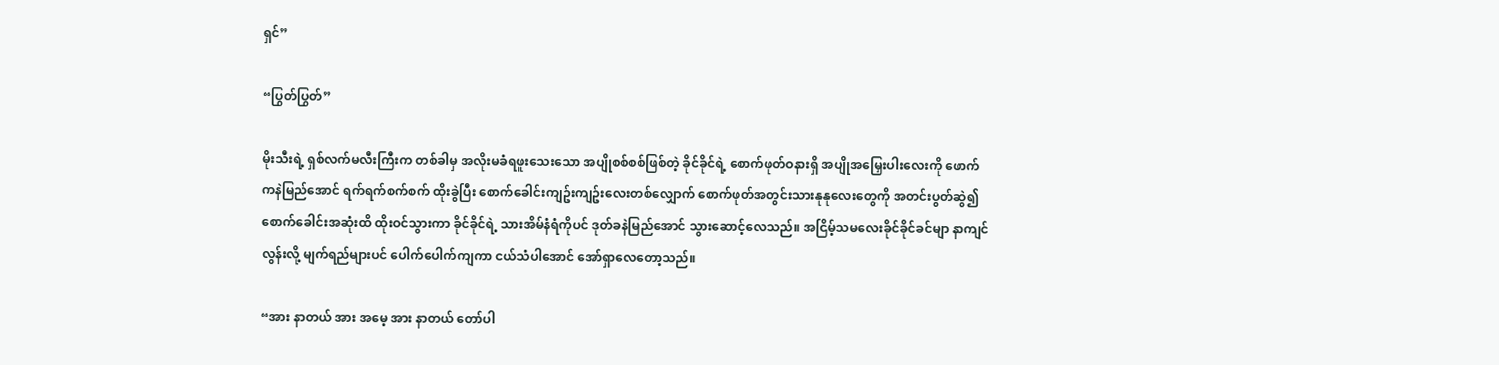ရှင်”

“ပြွတ်ပြွတ်”

မိုးသီးရဲ့ ရှစ်လက်မလီးကြီးက တစ်ခါမှ အလိုးမခံရဖူးသေးသော အပျိုစစ်စစ်ဖြစ်တဲ့ ခိုင်ခိုင်ရဲ့ စောက်ဖုတ်ဝနားရှိ အပျိုအမြှေးပါးလေးကို ဖောက်ကနဲမြည်အောင် ရက်ရက်စက်စက် ထိုးခွဲပြီး စောက်ခေါင်းကျဥ်းကျဥ်းလေးတစ်လျှောက် စောက်ဖုတ်အတွင်းသားနုနုလေးတွေကို အတင်းပွတ်ဆွဲ၍ စောက်ခေါင်းအဆုံးထိ ထိုးဝင်သွားကာ ခိုင်ခိုင်ရဲ့ သားအိမ်နံရံကိုပင် ဒုတ်ခနဲမြည်အောင် သွားဆောင့်လေသည်။ အငြိမ့်သမလေးခိုင်ခိုင်ခင်မျာ နာကျင်လွန်းလို့ မျက်ရည်များပင် ပေါက်ပေါက်ကျကာ ငယ်သံပါအောင် အော်ရှာလေတော့သည်။

“အား နာတယ် အား အမေ့ အား နာတယ် တော်ပါ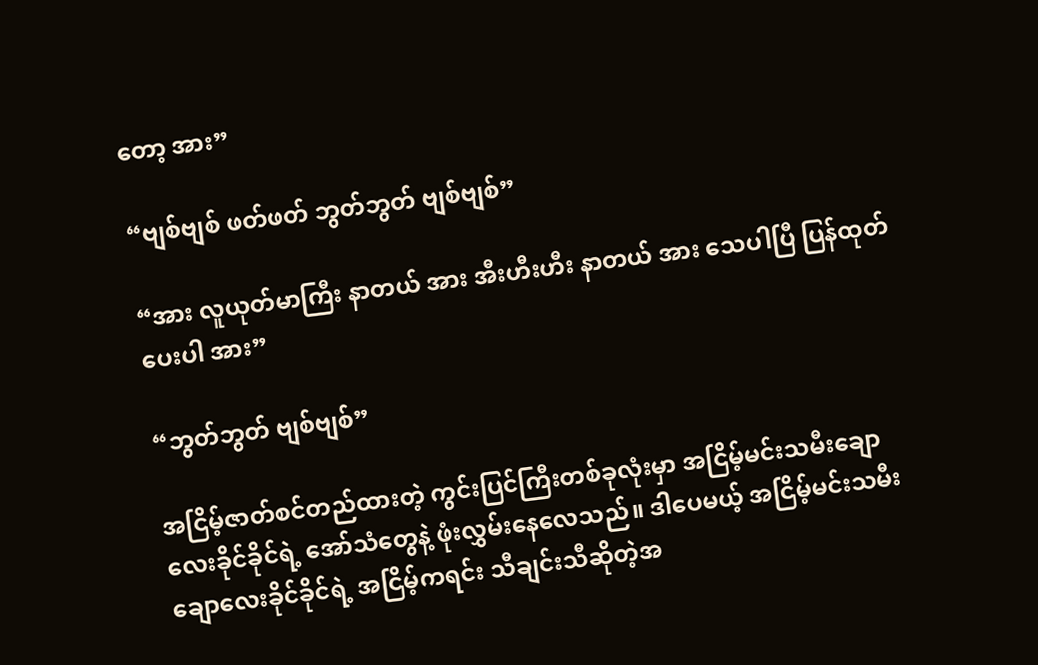တော့ အား”

“ဗျစ်ဗျစ် ဖတ်ဖတ် ဘွတ်ဘွတ် ဗျစ်ဗျစ်”

“အား လူယုတ်မာကြီး နာတယ် အား အီးဟီးဟီး နာတယ် အား သေပါပြီ ပြန်ထုတ်ပေးပါ အား”

“ဘွတ်ဘွတ် ဗျစ်ဗျစ်”

အငြိမ့်ဇာတ်စင်တည်ထားတဲ့ ကွင်းပြင်ကြီးတစ်ခုလုံးမှာ အငြိမ့်မင်းသမီးချောလေးခိုင်ခိုင်ရဲ့ အော်သံတွေနဲ့ ဖုံးလွှမ်းနေလေသည်။ ဒါပေမယ့် အငြိမ့်မင်းသမီးချောလေးခိုင်ခိုင်ရဲ့ အငြိမ့်ကရင်း သီချင်းသီဆိုတဲ့အ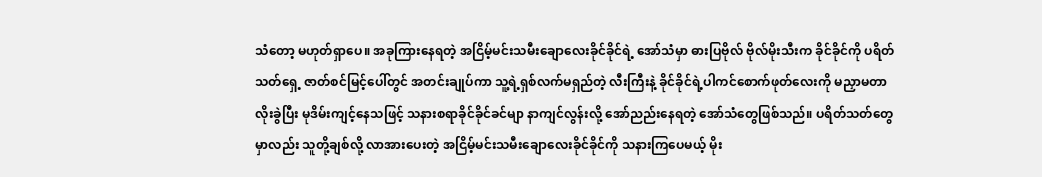သံတော့ မဟုတ်ရှာပေ။ အခုကြားနေရတဲ့ အငြိမ့်မင်းသမီးချောလေးခိုင်ခိုင်ရဲ့ အော်သံမှာ ဓားပြဗိုလ် ဗိုလ်မိုးသီးက ခိုင်ခိုင်ကို ပရိတ်သတ်ရှေ့ ဇာတ်စင်မြင့်ပေါ်တွင် အတင်းချုပ်ကာ သူ့ရဲ့ရှစ်လက်မရှည်တဲ့ လီးကြီးနဲ့ ခိုင်ခိုင်ရဲ့ပါကင်စောက်ဖုတ်လေးကို မညှာမတာ လိုးခွဲပြီး မုဒိမ်းကျင့်နေသဖြင့် သနားစရာခိုင်ခိုင်ခင်မျာ နာကျင်လွန်းလို့ အော်ညည်းနေရတဲ့ အော်သံတွေဖြစ်သည်။ ပရိတ်သတ်တွေမှာလည်း သူတို့ချစ်လို့ လာအားပေးတဲ့ အငြိမ့်မင်းသမီးချောလေးခိုင်ခိုင်ကို သနားကြပေမယ့် မိုး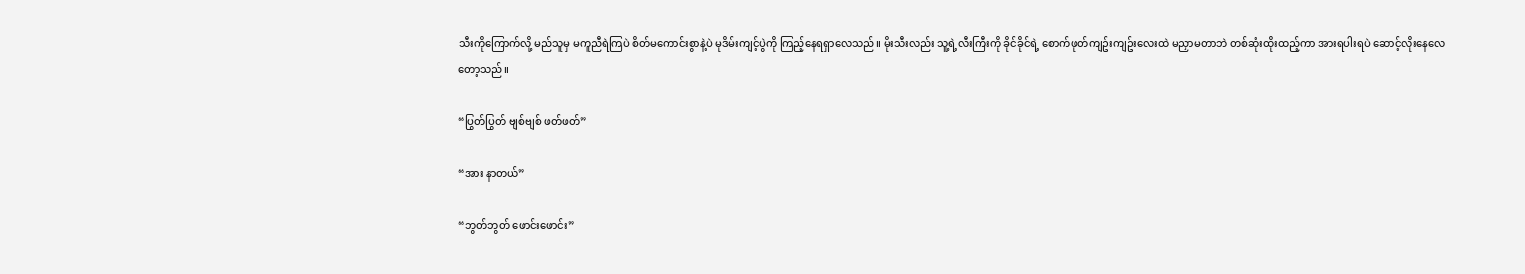သီးကိုကြောက်လို့ မည်သူမှ မကူညီရဲကြပဲ စိတ်မကောင်းစွာနဲ့ပဲ မုဒိမ်းကျင့်ပွဲကို ကြည့်နေရရှာလေသည်။ မိုးသီးလည်း သူ့ရဲ့လီးကြီးကို ခိုင်ခိုင်ရဲ့ စောက်ဖုတ်ကျဥ်းကျဥ်းလေးထဲ မညှာမတာဘဲ တစ်ဆုံးထိုးထည့်ကာ အားရပါးရပဲ ဆောင့်လိုးနေလေတော့သည်။

“ပြွတ်ပြွတ် ဗျစ်ဗျစ် ဖတ်ဖတ်”

“အား နာတယ်”

“ဘွတ်ဘွတ် ဖောင်းဖောင်း”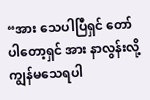“အား သေပါပြီရှင် တော်ပါတော့ရှင် အား နာလွန်းလို့ ကျွန်မသေရပါ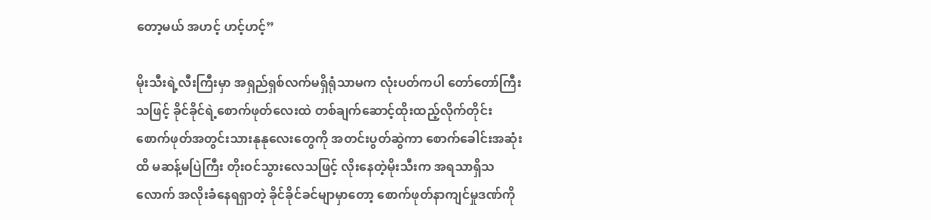တော့မယ် အဟင့် ဟင့်ဟင့်”

မိုးသီးရဲ့လီးကြီးမှာ အရှည်ရှစ်လက်မရှိရုံသာမက လုံးပတ်ကပါ တော်တော်ကြီးသဖြင့် ခိုင်ခိုင်ရဲ့စောက်ဖုတ်လေးထဲ တစ်ချက်ဆောင့်ထိုးထည့်လိုက်တိုင်း စောက်ဖုတ်အတွင်းသားနုနုလေးတွေကို အတင်းပွတ်ဆွဲကာ စောက်ခေါင်းအဆုံးထိ မဆန့်မပြဲကြီး တိုးဝင်သွားလေသဖြင့် လိုးနေတဲ့မိုးသီးက အရသာရှိသလောက် အလိုးခံနေရရှာတဲ့ ခိုင်ခိုင်ခင်မျာမှာတော့ စောက်ဖုတ်နာကျင်မှုဒဏ်ကို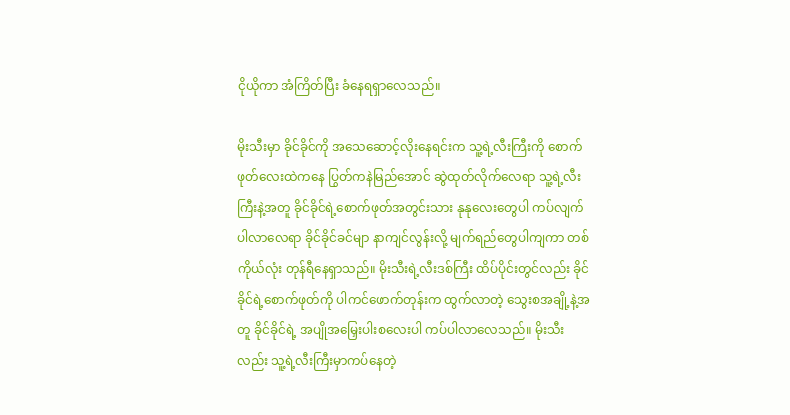ငိုယိုကာ အံကြိတ်ပြီး ခံနေရရှာလေသည်။

မိုးသီးမှာ ခိုင်ခိုင်ကို အသေဆောင့်လိုးနေရင်းက သူ့ရဲ့လီးကြီးကို စောက်ဖုတ်လေးထဲကနေ ပြွတ်ကနဲမြည်အောင် ဆွဲထုတ်လိုက်လေရာ သူ့ရဲ့လီးကြီးနဲ့အတူ ခိုင်ခိုင်ရဲ့စောက်ဖုတ်အတွင်းသား နုနုလေးတွေပါ ကပ်လျက်ပါလာလေရာ ခိုင်ခိုင်ခင်မျာ နာကျင်လွန်းလို့ မျက်ရည်တွေပါကျကာ တစ်ကိုယ်လုံး တုန်ရီနေရှာသည်။ မိုးသီးရဲ့လီးဒစ်ကြီး ထိပ်ပိုင်းတွင်လည်း ခိုင်ခိုင်ရဲ့စောက်ဖုတ်ကို ပါကင်ဖောက်တုန်းက ထွက်လာတဲ့ သွေးစအချို့နဲ့အတူ ခိုင်ခိုင်ရဲ့ အပျိုအမြှေးပါးစလေးပါ ကပ်ပါလာလေသည်။ မိုးသီးလည်း သူ့ရဲ့လီးကြီးမှာကပ်နေတဲ့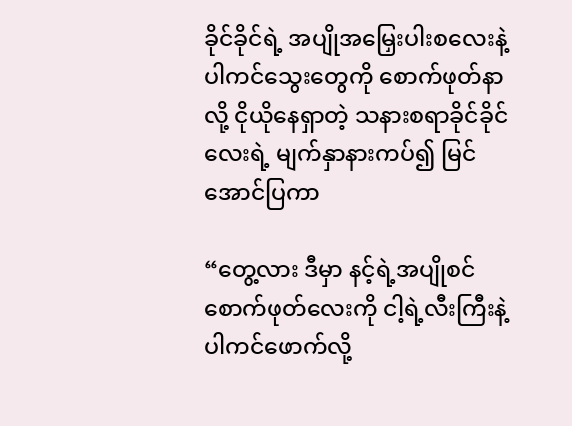ခိုင်ခိုင်ရဲ့ အပျိုအမြှေးပါးစလေးနဲ့ ပါကင်သွေးတွေကို စောက်ဖုတ်နာလို့ ငိုယိုနေရှာတဲ့ သနားစရာခိုင်ခိုင်လေးရဲ့ မျက်နှာနားကပ်၍ မြင်အောင်ပြကာ

“တွေ့လား ဒီမှာ နင့်ရဲ့အပျိုစင်စောက်ဖုတ်လေးကို ငါ့ရဲ့လီးကြီးနဲ့ ပါကင်ဖောက်လို့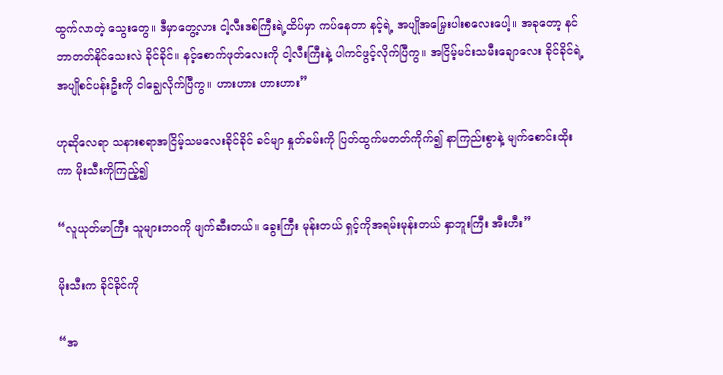ထွက်လာတဲ့ သွေးတွေ။ ဒီမှာတွေ့လား ငါ့လီးဒစ်ကြီးရဲ့ထိပ်မှာ ကပ်နေတာ နင့်ရဲ့ အပျိုအမြှေးပါးစလေးပေါ့။ အခုတော့ နင်ဘာတတ်နိုင်သေးလဲ ခိုင်ခိုင်။ နင့်စောက်ဖုတ်လေးကို ငါ့လီးကြီးနဲ့ ပါကင်ဖွင့်လိုက်ပြီကွ။ အငြိမ့်မင်းသမီးချောလေး ခိုင်ခိုင်ရဲ့ အပျိုစင်ပန်းဦးကို ငါချွေလိုက်ပြီကွ။ ဟားဟား ဟားဟား”

ဟုဆိုလေရာ သနားစရာအငြိမ့်သမလေးခိုင်ခိုင် ခင်မျာ နှုတ်ခမ်းကို ပြတ်ထွက်မတတ်ကိုက်၍ နာကြည်းစွာနဲ့ မျက်စောင်းထိုးကာ မိုးသီးကိုကြည့်၍

“လူယုတ်မာကြီး သူများဘဝကို ဖျက်ဆီးတယ်။ ခွေးကြီး မုန်းတယ် ရှင့်ကိုအရမ်းမုန်းတယ် နှာဘူးကြီး အီးဟီး”

မိုးသီးက ခိုင်ခိုင်ကို

“အ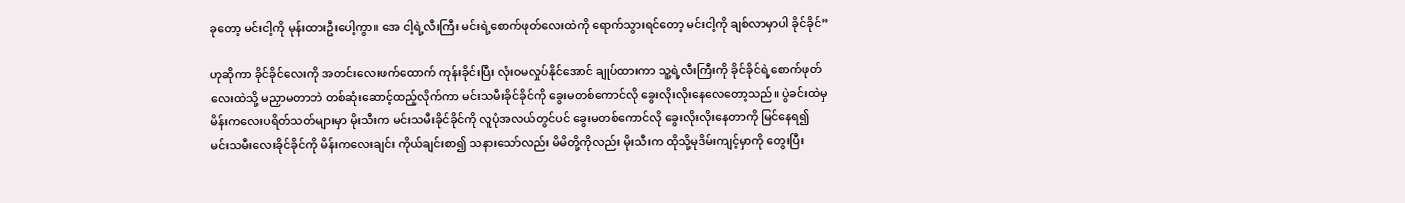ခုတော့ မင်းငါ့ကို မုန်းထားဦးပေါ့ကွာ။ အေ ငါ့ရဲ့လီးကြီး မင်းရဲ့စောက်ဖုတ်လေးထဲကို ရောက်သွားရင်တော့ မင်းငါ့ကို ချစ်လာမှာပါ ခိုင်ခိုင်”

ဟုဆိုကာ ခိုင်ခိုင်လေးကို အတင်းလေးဖက်ထောက် ကုန်းခိုင်းပြီး လုံးဝမလှုပ်နိုင်အောင် ချုပ်ထားကာ သူ့ရဲ့လီးကြီးကို ခိုင်ခိုင်ရဲ့စောက်ဖုတ်လေးထဲသို့ မညှာမတာဘဲ တစ်ဆုံးဆောင့်ထည့်လိုက်ကာ မင်းသမီးခိုင်ခိုင်ကို ခွေးမတစ်ကောင်လို ခွေးလိုးလိုးနေလေတော့သည်။ ပွဲခင်းထဲမှ မိန်းကလေးပရိတ်သတ်များမှာ မိုးသီးက မင်းသမီးခိုင်ခိုင်ကို လူပုံအလယ်တွင်ပင် ခွေးမတစ်ကောင်လို ခွေးလိုးလိုးနေတာကို မြင်နေရ၍ မင်းသမီးလေးခိုင်ခိုင်ကို မိန်းကလေးချင်း ကိုယ်ချင်းစာ၍ သနားသော်လည်း မိမိတို့ကိုလည်း မိုးသီးက ထိုသို့မုဒိမ်းကျင့်မှာကို တွေးပြီး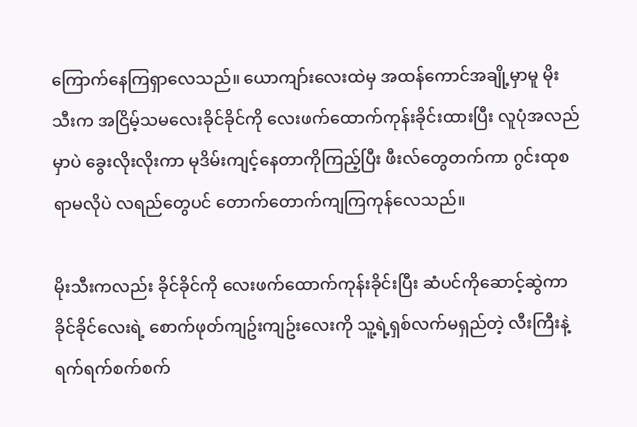ကြောက်နေကြရှာလေသည်။ ယောကျာ်းလေးထဲမှ အထန်ကောင်အချို့မှာမူ မိုးသီးက အငြိမ့်သမလေးခိုင်ခိုင်ကို လေးဖက်ထောက်ကုန်းခိုင်းထားပြီး လူပုံအလည်မှာပဲ ခွေးလိုးလိုးကာ မုဒိမ်းကျင့်နေတာကိုကြည့်ပြီး ဖီးလ်တွေတက်ကာ ဂွင်းထုစရာမလိုပဲ လရည်တွေပင် တောက်တောက်ကျကြကုန်လေသည်။

မိုးသီးကလည်း ခိုင်ခိုင်ကို လေးဖက်ထောက်ကုန်းခိုင်းပြီး ဆံပင်ကိုဆောင့်ဆွဲကာ ခိုင်ခိုင်လေးရဲ့ စောက်ဖုတ်ကျဥ်းကျဥ်းလေးကို သူ့ရဲ့ရှစ်လက်မရှည်တဲ့ လီးကြီးနဲ့ ရက်ရက်စက်စက်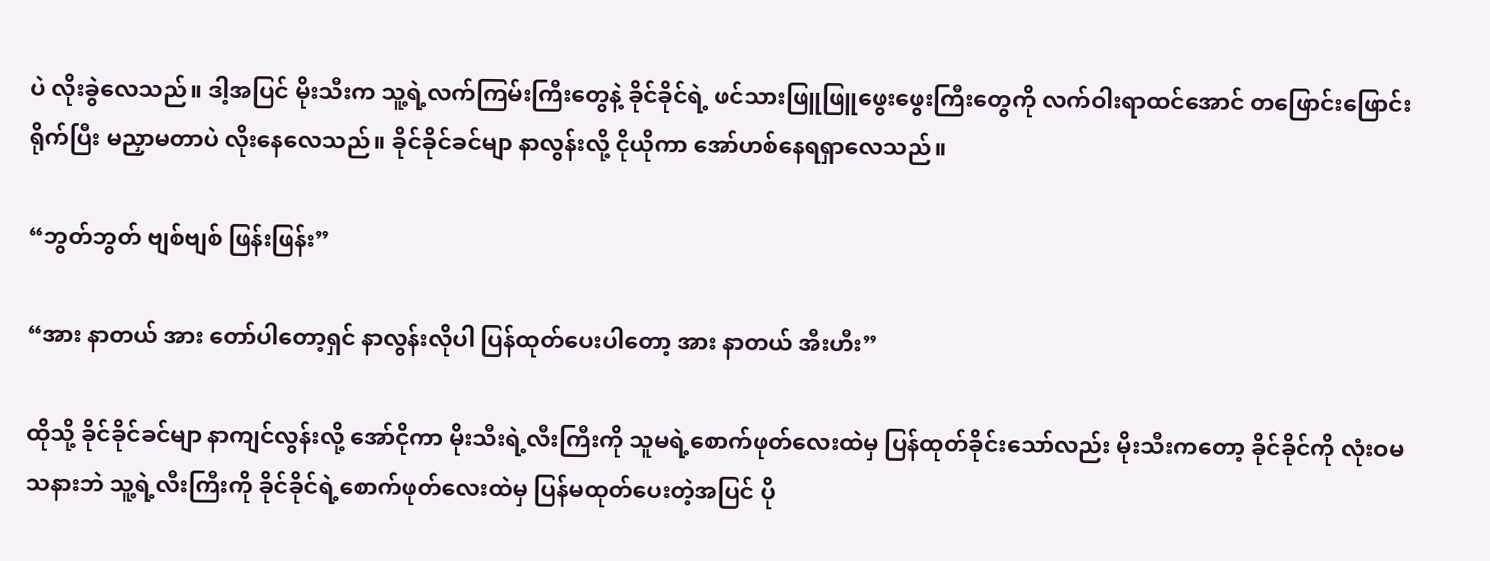ပဲ လိုးခွဲလေသည်။ ဒါ့အပြင် မိုးသီးက သူ့ရဲ့လက်ကြမ်းကြီးတွေနဲ့ ခိုင်ခိုင်ရဲ့ ဖင်သားဖြူဖြူဖွေးဖွေးကြီးတွေကို လက်ဝါးရာထင်အောင် တဖြောင်းဖြောင်းရိုက်ပြီး မညှာမတာပဲ လိုးနေလေသည်။ ခိုင်ခိုင်ခင်မျာ နာလွန်းလို့ ငိုယိုကာ အော်ဟစ်နေရရှာလေသည်။

“ဘွတ်ဘွတ် ဗျစ်‌ဗျစ် ‌ဖြန်းဖြန်း”

“အား နာတယ် အား တော်ပါတော့ရှင် နာလွန်းလိုပါ ပြန်ထုတ်ပေးပါတော့ အား နာတယ် အီးဟီး”

ထိုသို့ ခိုင်ခိုင်ခင်မျာ နာကျင်လွန်းလို့ အော်ငိုကာ မိုးသီးရဲ့လီးကြီးကို သူမရဲ့စောက်ဖုတ်လေးထဲမှ ပြန်ထုတ်ခိုင်းသော်လည်း မိုးသီးကတော့ ခိုင်ခိုင်ကို လုံးဝမသနားဘဲ သူ့ရဲ့လီးကြီးကို ခိုင်ခိုင်ရဲ့စောက်ဖုတ်လေးထဲမှ ပြန်မထုတ်ပေးတဲ့အပြင် ပို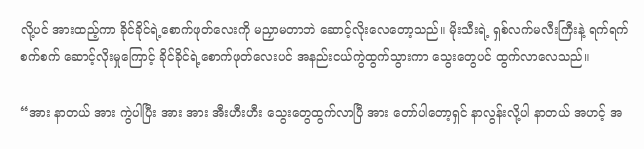လို့ပင် အားထည့်ကာ ခိုင်ခိုင်ရဲ့စောက်ဖုတ်လေးကို မညှာမတာဘဲ ဆောင့်လိုးလေတော့သည်။ မိုးသီးရဲ့ ရှစ်လက်မလီးကြီးနဲ့ ရက်ရက်စက်စက် ဆောင့်လိုးမှုကြောင့် ခိုင်ခိုင်ရဲ့စောက်ဖုတ်လေးပင် အနည်းငယ်ကွဲထွက်သွားကာ သွေးတွေပင် ထွက်လာလေသည်။

“အား နာတယ် အား ကွဲပါပြီး အား အား အီးဟီးဟီး သွေးတွေထွက်လာပြီ အား တော်ပါတော့ရှင် နာလွန်းလို့ပါ နာတယ် အဟင့် အ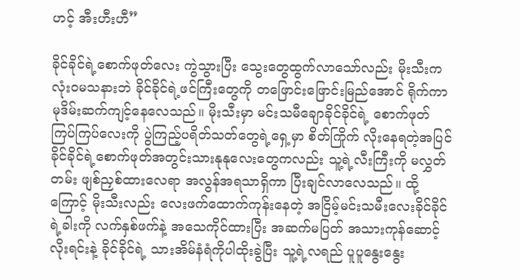ဟင့် အီးဟီးဟီ”

ခိုင်ခိုင်ရဲ့စောက်ဖုတ်လေး ကွဲသွားပြီး သွေးတွေထွက်လာသော်လည်း မိုးသီးက လုံးဝမသနားဘဲ ခိုင်ခိုင်ရဲ့ဖင်ကြီးတွေကို တဖြောင်းဖြောင်းမြည်အောင် ရိုက်ကာ မုဒိမ်းဆက်ကျင့်နေလေသည်။ မိုးသီးမှာ မင်းသမီချောခိုင်ခိုင်ရဲ့ စောက်ဖုတ်ကြပ်ကြပ်လေးကို ပွဲကြည့်ပရိတ်သတ်တွေရဲ့ရှေ့မှာ စိတ်ကြိုက် လိုးနေရတဲ့အပြင် ခိုင်ခိုင်ရဲ့စောက်ဖုတ်အတွင်းသားနုနုလေးတွေကလည်း သူ့ရဲ့လီးကြီးကို မလွှတ်တမ်း ဖျစ်ညှစ်ထားလေရာ အလွန်အရသာရှိကာ ပြီးချင်လာလေသည်။ ထို့ကြောင့် မိုးသီးလည်း လေးဖက်ထောက်ကုန်းနေတဲ့ အငြိမ့်မင်းသမီးလေးခိုင်ခိုင်ရဲ့ခါးကို လက်နှစ်ဖက်နဲ့ အသေကိုင်ထားပြီး အဆက်မပြတ် အသားကုန်ဆောင့်လိုးရင်းနဲ့ ခိုင်ခိုင်ရဲ့ သားအိမ်နံရံကိုပါထိုးခွဲပြီး သူ့ရဲ့လရည် ပူပူနွေးနွေး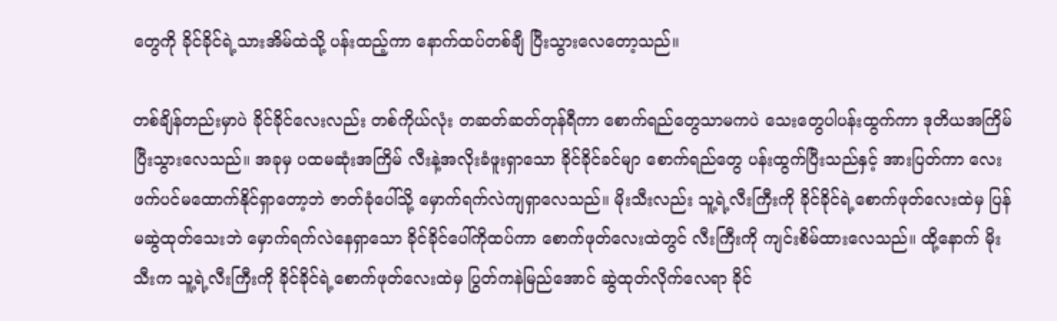တွေကို ခိုင်ခိုင်ရဲ့သားအိမ်ထဲသို့ ပန်းထည့်ကာ နောက်ထပ်တစ်ချီ ပြီးသွားလေတော့သည်။

တစ်ချိန်တည်းမှာပဲ ခိုင်ခိုင်လေးလည်း တစ်ကိုယ်လုံး တဆတ်ဆတ်တုန်ရီကာ စောက်ရည်တွေသာမကပဲ သေးတွေပါပန်းထွက်ကာ ဒုတိယအကြိမ် ပြီးသွားလေသည်။ အခုမှ ပထမဆုံးအကြိမ် လီးနဲ့အလိုးခံဖူးရှာသော ခိုင်ခိုင်ခင်မျာ စောက်ရည်တွေ ပန်းထွက်ပြီးသည်နှင့် အားပြတ်ကာ လေးဖက်ပင်မထောက်နိုင်ရှာတော့ဘဲ ဇာတ်ခုံပေါ်သို့ မှောက်ရက်လဲကျရှာလေသည်။ မိုးသီးလည်း သူ့ရဲ့လီးကြီးကို ခိုင်ခိုင်ရဲ့စောက်ဖုတ်လေးထဲမှ ပြန်မဆွဲထုတ်သေးဘဲ မှောက်ရက်လဲနေရှာသော ခိုင်ခိုင်ပေါ်ကိုထပ်ကာ စောက်ဖုတ်လေးထဲတွင် လီးကြီးကို ကျင်းစိမ်ထားလေသည်။ ထို့နောက် မိုးသီးက သူ့ရဲ့လီးကြီးကို ခိုင်ခိုင်ရဲ့စောက်ဖုတ်လေးထဲမှ ပြွတ်ကနဲမြည်အောင် ဆွဲထုတ်လိုက်လေရာ ခိုင်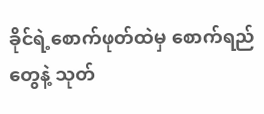ခိုင်ရဲ့စောက်ဖုတ်ထဲမှ စောက်ရည်တွေနဲ့ သုတ်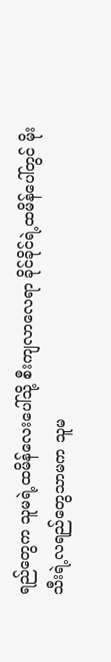ရည်တွေက သူမရဲ့ထမိန်လေးပေါ်သို့ စီးကျလာလေရာ ခိုင်ခိုင်ရဲ့ထမိန်ပေါ်တွင် မိုးသီးရဲ့လရည်တွေသာမက သူမ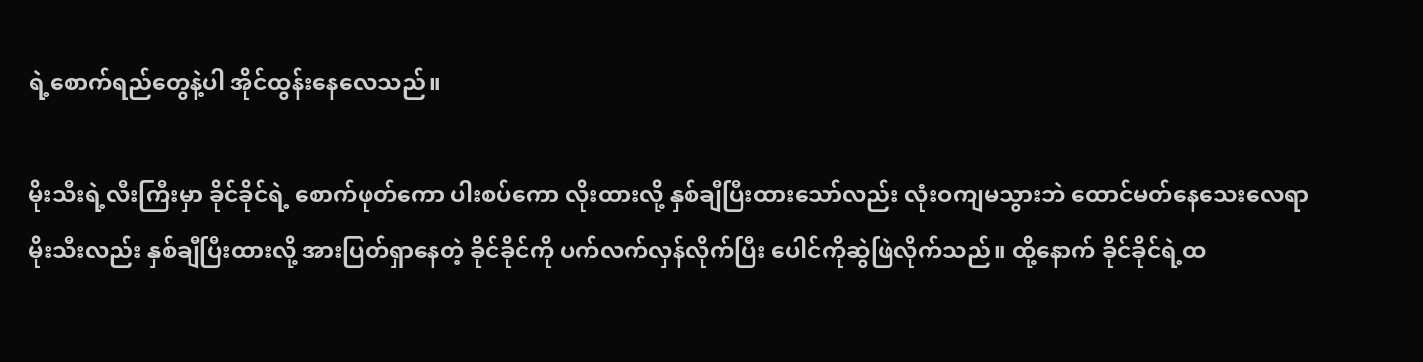ရဲ့စောက်ရည်တွေနဲ့ပါ အိုင်ထွန်းနေလေသည်။

မိုးသီးရဲ့လီးကြီးမှာ ခိုင်ခိုင်ရဲ့ စောက်ဖုတ်ကော ပါးစပ်ကော လိုးထားလို့ နှစ်ချီပြီးထားသော်လည်း လုံးဝကျမသွားဘဲ ထောင်မတ်နေသေးလေရာ မိုးသီးလည်း နှစ်ချီပြီးထားလို့ အားပြတ်ရှာနေတဲ့ ခိုင်ခိုင်ကို ပက်လက်လှန်လိုက်ပြီး ပေါင်ကိုဆွဲဖြဲလိုက်သည်။ ထို့နောက် ခိုင်ခိုင်ရဲ့ထ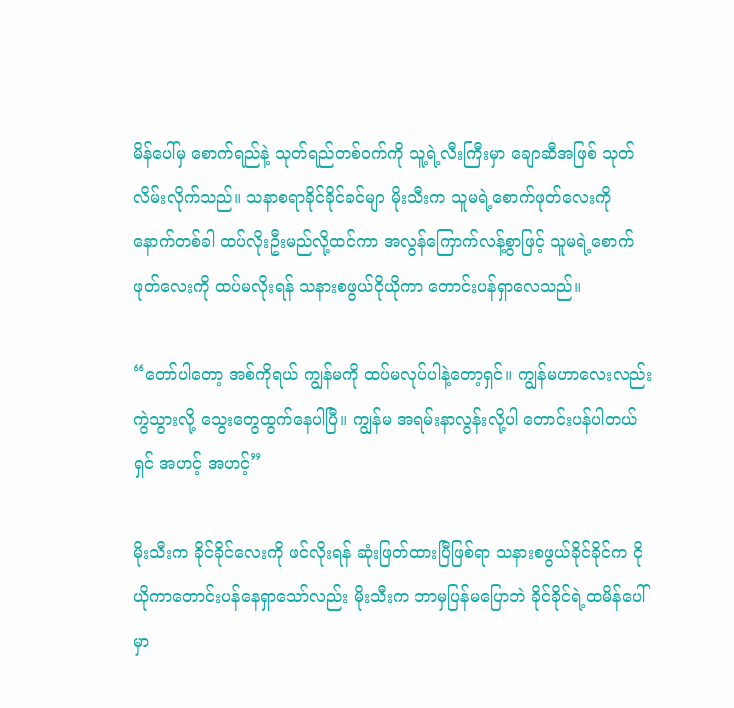မိန်ပေါ်မှ စောက်ရည်နဲ့ သုတ်ရည်တစ်ဝက်ကို သူ့ရဲ့လီးကြီးမှာ ချောဆီအဖြစ် သုတ်လိမ်းလိုက်သည်။ သနာစရာခိုင်ခိုင်ခင်မျာ မိုးသီးက သူမရဲ့စောက်ဖုတ်လေးကို နောက်တစ်ခါ ထပ်လိုးဦးမည်လို့ထင်ကာ အလွန်ကြောက်လန့်စွာဖြင့် သူမရဲ့စောက်ဖုတ်လေးကို ထပ်မလိုးရန် သနားစဖွယ်ငိုယိုကာ တောင်းပန်ရှာလေသည်။

“တော်ပါတော့ အစ်ကိုရယ် ကျွန်မကို ထပ်မလုပ်ပါနဲ့တော့ရှင်။ ကျွန်မဟာလေးလည်း ကွဲသွားလို့ သွေးတွေထွက်နေပါပြီ။ ကျွန်မ အရမ်းနာလွန်းလို့ပါ တောင်းပန်ပါတယ်ရှင် အဟင့် အဟင့်”

မိုးသီးက ခိုင်ခိုင်လေးကို ဖင်လိုးရန် ဆုံးဖြတ်ထားပြီဖြစ်ရာ သနားစဖွယ်ခိုင်ခိုင်က ငိုယိုကာတောင်းပန်နေရှာသော်လည်း မိုးသီးက ဘာမှပြန်မပြောဘဲ ခိုင်ခိုင်ရဲ့ထမိန်ပေါ်မှာ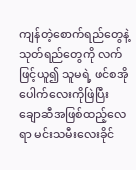ကျန်တဲ့စောက်ရည်တွေနဲ့ သုတ်ရည်တွေကို လက်ဖြင့်ယူ၍ သူမရဲ့ ဖင်စအိုပေါက်လေးကိုဖြဲပြီး ချောဆီအဖြစ်ထည့်လေရာ မင်းသမီးလေးခိုင်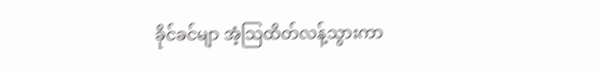ခိုင်ခင်မျာ အံ့သြထိတ်လန့်သွားကာ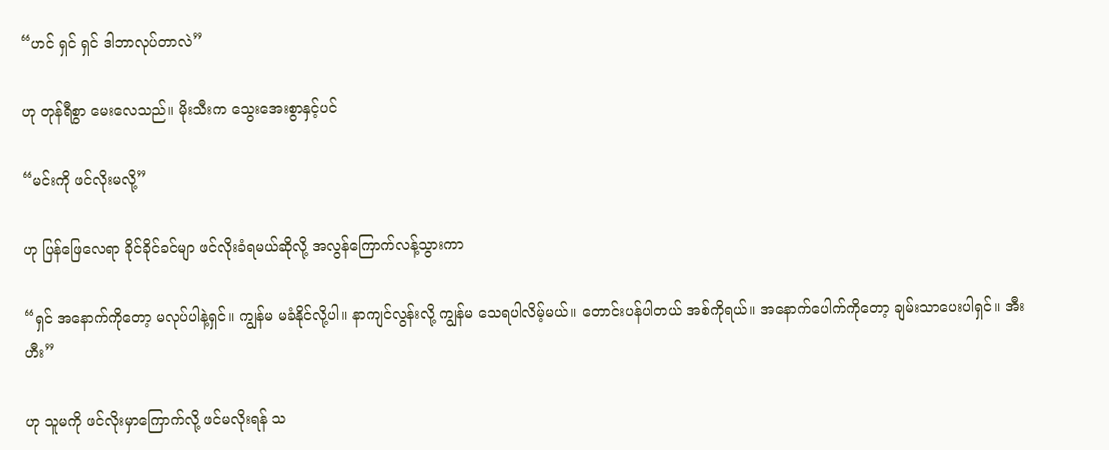“ဟင် ရှင် ရှင် ဒါဘာလုပ်တာလဲ”

ဟု တုန်ရီစွာ မေးလေသည်။ မိုးသီးက သွေးအေးစွာနှင့်ပင်

“မင်းကို ဖင်လိုးမလို့”

ဟု ပြန်ဖြေလေရာ ခိုင်ခိုင်ခင်မျာ ဖင်လိုးခံရမယ်ဆိုလို့ အလွန်ကြောက်လန့်သွားကာ

“ရှင် အနောက်ကိုတော့ မလုပ်ပါနဲ့ရှင်။ ကျွန်မ မခံနိုင်လို့ပါ။ နာကျင်လွန်းလို့ ကျွန်မ သေရပါလိမ့်မယ်။ တောင်းပန်ပါတယ် အစ်ကိုရယ်။ အနောက်ပေါက်ကိုတော့ ချမ်းသာပေးပါရှင်။ အီးဟီး”

ဟု သူမကို ဖင်လိုးမှာကြောက်လို့ ဖင်မလိုးရန် သ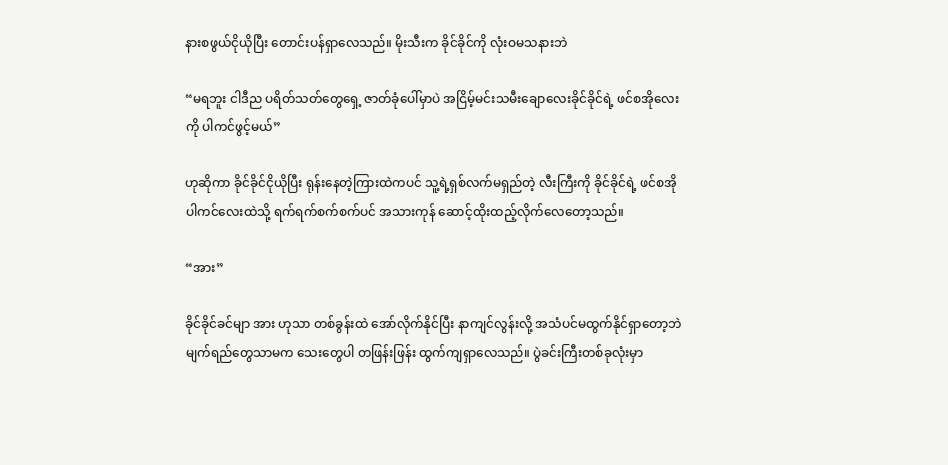နားစဖွယ်ငိုယိုပြီး တောင်းပန်ရှာလေသည်။ မိုးသီးက ခိုင်ခိုင်ကို လုံးဝမသနားဘဲ

“မရဘူး ငါဒီည ပရိတ်သတ်တွေရှေ့ ဇာတ်ခုံပေါ်မှာပဲ အငြိမ့်မင်းသမီးချောလေးခိုင်ခိုင်ရဲ့ ဖင်စအိုလေးကို ပါကင်ဖွင့်မယ်”

ဟုဆိုကာ ခိုင်ခိုင်ငိုယိုပြီး ရုန်းနေတဲ့ကြားထဲကပင် သူ့ရဲ့ရှစ်လက်မရှည်တဲ့ လီးကြီးကို ခိုင်ခိုင်ရဲ့ ဖင်စအိုပါကင်လေးထဲသို့ ရက်ရက်စက်စက်ပင် အသားကုန် ဆောင့်ထိုးထည့်လိုက်လေတော့သည်။

“အား”

ခိုင်ခိုင်ခင်မျာ အား ဟုသာ တစ်ခွန်းထဲ အော်လိုက်နိုင်ပြီး နာကျင်လွန်းလို့ အသံပင်မထွက်နိုင်ရှာတော့ဘဲ မျက်ရည်တွေသာမက သေးတွေပါ တဖြန်းဖြန်း ထွက်ကျရှာလေသည်။ ပွဲခင်းကြီးတစ်ခုလုံးမှာ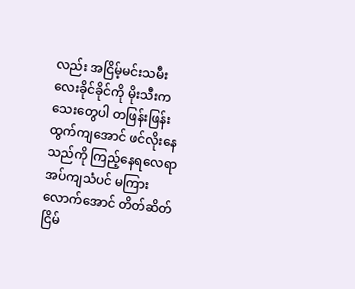လည်း အငြိမ့်မင်းသမီးလေးခိုင်ခိုင်ကို မိုးသီးက သေးတွေပါ တဖြန်းဖြန်းထွက်ကျအောင် ဖင်လိုးနေသည်ကို ကြည့်နေရလေရာ အပ်ကျသံပင် မကြားလောက်အောင် တိတ်ဆိတ်ငြိမ်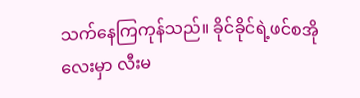သက်နေကြကုန်သည်။ ခိုင်ခိုင်ရဲ့ဖင်စအိုလေးမှာ လီးမ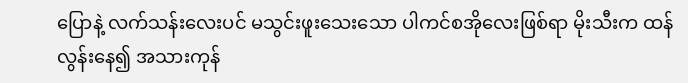ပြောနဲ့ လက်သန်းလေးပင် မသွင်းဖူးသေးသော ပါကင်စအိုလေးဖြစ်ရာ မိုးသီးက ထန်လွန်းနေ၍ အသားကုန်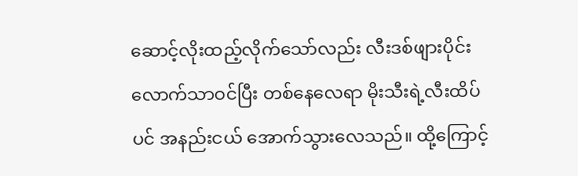ဆောင့်လိုးထည့်လိုက်သော်လည်း လီးဒစ်ဖျားပိုင်းလောက်သာဝင်ပြီး တစ်နေလေရာ မိုးသီးရဲ့လီးထိပ်ပင် အနည်းငယ် အောက်သွားလေသည်။ ထို့ကြောင့်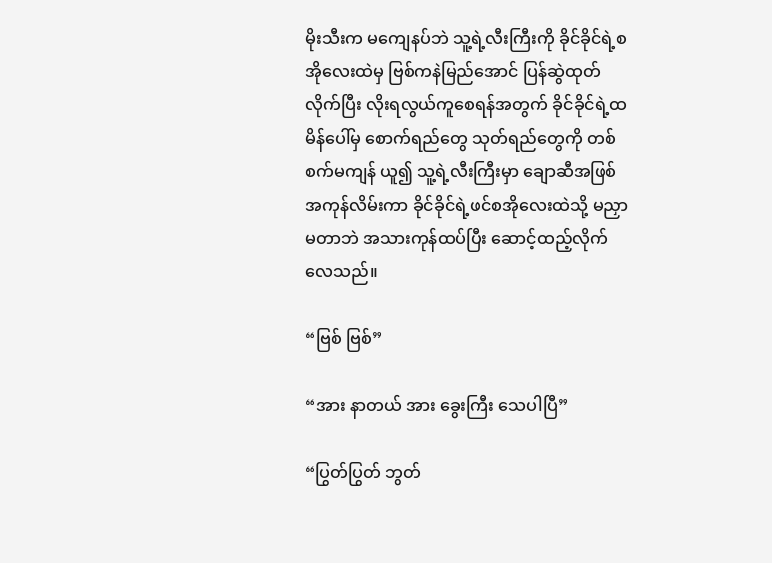မိုးသီးက မကျေနပ်ဘဲ သူ့ရဲ့လီးကြီးကို ခိုင်ခိုင်ရဲ့စအိုလေးထဲမှ ဗြစ်ကနဲမြည်အောင် ပြန်ဆွဲထုတ်လိုက်ပြီး လိုးရလွယ်ကူစေရန်အတွက် ခိုင်ခိုင်ရဲ့ထမိန်ပေါ်မှ စောက်ရည်တွေ သုတ်ရည်တွေကို တစ်စက်မကျန် ယူ၍ သူ့ရဲ့လီးကြီးမှာ ချောဆီအဖြစ် အကုန်လိမ်းကာ ခိုင်ခိုင်ရဲ့ဖင်စအိုလေးထဲသို့ မညှာမတာဘဲ အသားကုန်ထပ်ပြီး ဆောင့်ထည့်လိုက်လေသည်။

“ဗြစ် ဗြစ်”

“အား နာတယ် အား ခွေးကြီး သေပါပြီ”

“ပြွတ်ပြွတ် ဘွတ်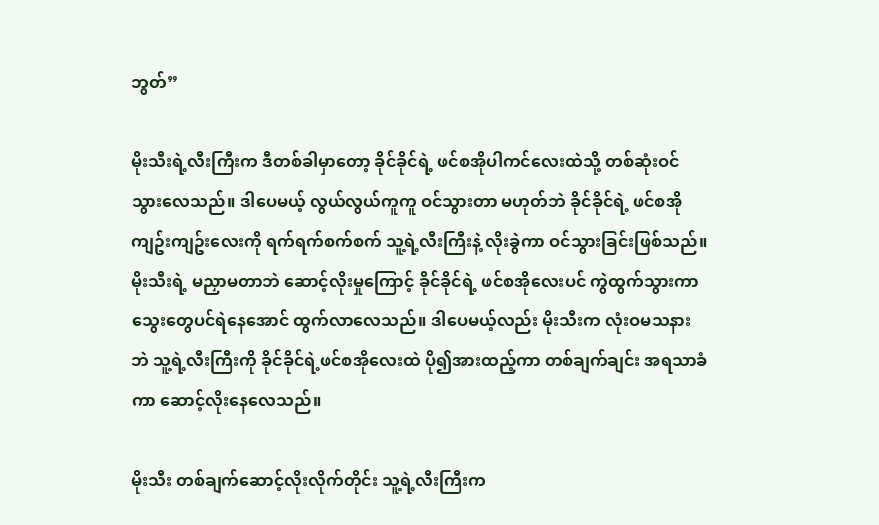ဘွတ်”

မိုးသီးရဲ့လီးကြီးက ဒီတစ်ခါမှာတော့ ခိုင်ခိုင်ရဲ့ ဖင်စအိုပါကင်လေးထဲသို့ တစ်ဆုံးဝင်သွားလေသည်။ ဒါပေမယ့် လွယ်လွယ်ကူကူ ဝင်သွားတာ မဟုတ်ဘဲ ခိုင်ခိုင်ရဲ့ ဖင်စအိုကျဥ်းကျဥ်းလေးကို ရက်ရက်စက်စက် သူ့ရဲ့လီးကြီးနဲ့ လိုးခွဲကာ ဝင်သွားခြင်းဖြစ်သည်။ မိုးသီးရဲ့ မညှာမတာဘဲ ဆောင့်လိုးမှုကြောင့် ခိုင်ခိုင်ရဲ့ ဖင်စအိုလေးပင် ကွဲထွက်သွားကာ သွေးတွေပင်ရဲနေအောင် ထွက်လာလေသည်။ ဒါပေမယ့်လည်း မိုးသီးက လုံးဝမသနားဘဲ သူ့ရဲ့လီးကြီးကို ခိုင်ခိုင်ရဲ့ဖင်စအိုလေးထဲ ပို၍အားထည့်ကာ တစ်ချက်ချင်း အရသာခံကာ ဆောင့်လိုးနေလေသည်။

မိုးသီး တစ်ချက်ဆောင့်လိုးလိုက်တိုင်း သူ့ရဲ့လီးကြီးက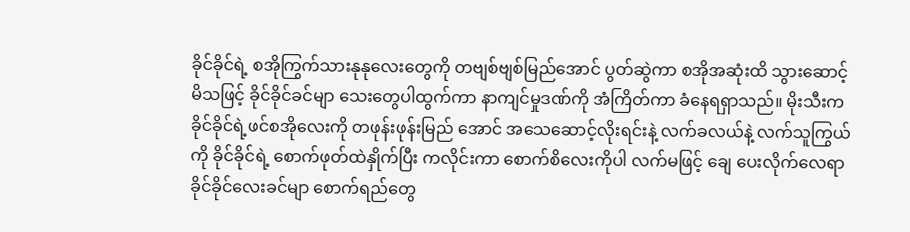ခိုင်ခိုင်ရဲ့ စအိုကြွက်သားနုနုလေးတွေကို တဗျစ်ဗျစ်မြည်အောင် ပွတ်ဆွဲကာ စအိုအဆုံးထိ သွားဆောင့်မိသဖြင့် ခိုင်ခိုင်ခင်မျာ သေးတွေပါထွက်ကာ နာကျင်မှုဒဏ်ကို အံကြိတ်ကာ ခံနေရရှာသည်။ မိုးသီးက ခိုင်ခိုင်ရဲ့ဖင်စအိုလေးကို တဖုန်းဖုန်းမြည် အောင် အသေဆောင့်လိုးရင်းနဲ့ လက်ခလယ်နဲ့ လက်သူကြွယ်ကို ခိုင်ခိုင်ရဲ့ စောက်ဖုတ်ထဲနှိုက်ပြီး ကလိုင်းကာ စောက်စိလေးကိုပါ လက်မဖြင့် ချေ ပေးလိုက်လေရာ ခိုင်ခိုင်လေးခင်မျာ စောက်ရည်တွေ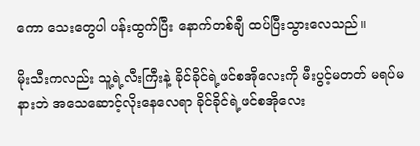ကော သေးတွေပါ ပန်းထွက်ပြီး နောက်တစ်ချီ ထပ်ပြီးသွားလေသည်။

မိုးသီးကလည်း သူ့ရဲ့လီးကြီးနဲ့ ခိုင်ခိုင်ရဲ့ဖင်စအိုလေးကို မီးပွင့်မတတ် မရပ်မနားဘဲ အသေဆောင့်လိုးနေလေရာ ခိုင်ခိုင်ရဲ့ဖင်စအိုလေး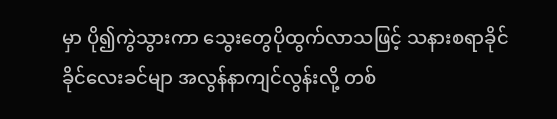မှာ ပို၍ကွဲသွားကာ သွေးတွေပိုထွက်လာသဖြင့် သနားစရာခိုင်ခိုင်လေးခင်မျာ အလွန်နာကျင်လွန်းလို့ တစ်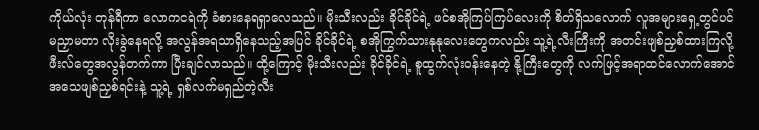ကိုယ်လုံး တုန်ရီကာ လောကငရဲကို ခံစားနေရရှာလေသည်။ မိုးသီးလည်း ခိုင်ခိုင်ရဲ့ ဖင်စအိုကြပ်ကြပ်လေးကို စိတ်ရှိသလောက် လူအများရှေ့တွင်ပင် မညှာမတာ လိုးခွဲနေရလို့ အလွန်အရသာရှိနေသည့်အပြင် ခိုင်ခိုင်ရဲ့ စအိုကြွက်သားနုနုလေးတွေကလည်း သူ့ရဲ့လီးကြီးကို အတင်းဖျစ်ညှစ်ထားကြလို့ ဖီးလ်တွေအလွန်တက်ကာ ပြီးချင်လာသည်။ ထို့ကြောင့် မိုးသီးလည်း ခိုင်ခိုင်ရဲ့ စူထွက်လုံးဝန်းနေတဲ့ နို့ကြီးတွေကို လက်ဖြင့်အရာထင်လောက်အောင် အသေဖျစ်ညှစ်ရင်းနဲ့ သူ့ရဲ့ ရှစ်လက်မရှည်တဲ့လီး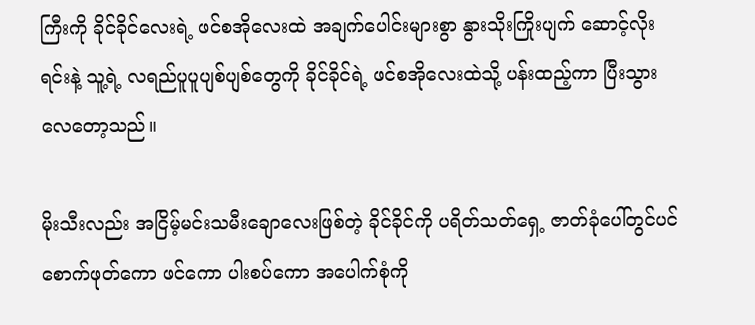ကြီးကို ခိုင်ခိုင်လေးရဲ့ ဖင်စအိုလေးထဲ အချက်ပေါင်းများစွာ နွားသိုးကြိုးပျက် ဆောင့်လိုးရင်းနဲ့ သူ့ရဲ့ လရည်ပူပူပျစ်ပျစ်တွေကို ခိုင်ခိုင်ရဲ့ ဖင်စအိုလေးထဲသို့ ပန်းထည့်ကာ ပြီးသွားလေတော့သည်။

မိုးသီးလည်း အငြိမ့်မင်းသမီးချောလေးဖြစ်တဲ့ ခိုင်ခိုင်ကို ပရိတ်သတ်ရှေ့ ဇာတ်ခုံပေါ်တွင်ပင် စောက်ဖုတ်ကော ဖင်ကော ပါးစပ်ကော အပေါက်စုံကို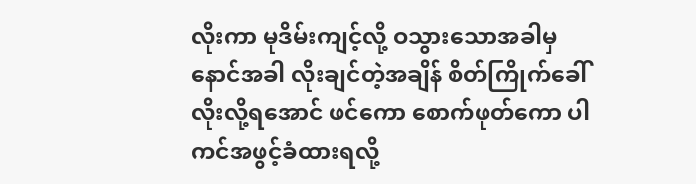လိုးကာ မုဒိမ်းကျင့်လို့ ဝသွားသောအခါမှ နောင်အခါ လိုးချင်တဲ့အချိန် စိတ်ကြိုက်ခေါ်လိုးလို့ရအောင် ဖင်ကော စောက်ဖုတ်ကော ပါကင်အဖွင့်ခံထားရလို့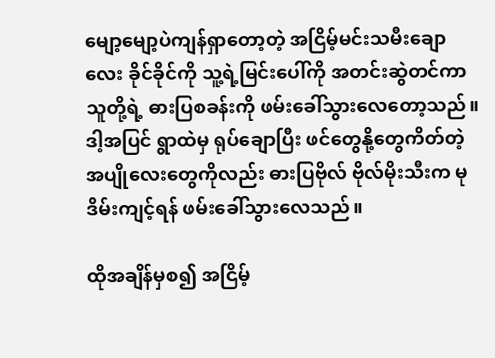မျော့မျော့ပဲကျန်ရှာတော့တဲ့ အငြိမ့်မင်းသမီးချောလေး ခိုင်ခိုင်ကို သူ့ရဲ့မြင်းပေါ်ကို အတင်းဆွဲတင်ကာ သူတို့ရဲ့ ဓားပြစခန်းကို ဖမ်းခေါ်သွားလေတော့သည်။ ဒါ့အပြင် ရွာထဲမှ ရုပ်ချောပြီး ဖင်တွေနို့တွေကိတ်တဲ့ အပျိုလေးတွေကိုလည်း ဓားပြဗိုလ် ဗိုလ်မိုးသီးက မုဒိမ်းကျင့်ရန် ဖမ်းခေါ်သွားလေသည်။

ထိုအချိန်မှစ၍ အငြိမ့်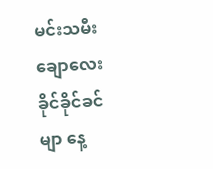မင်းသမီးချောလေး ခိုင်ခိုင်ခင်မျာ နေ့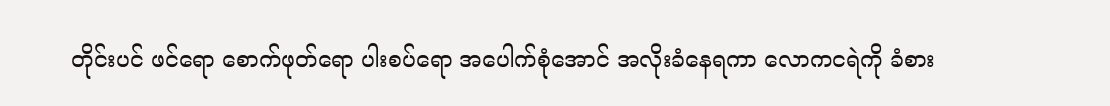တိုင်းပင် ဖင်ရော စောက်ဖုတ်ရော ပါးစပ်ရော အပေါက်စုံအောင် အလိုးခံနေရကာ လောကငရဲကို ခံစား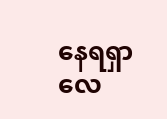နေရရှာလေ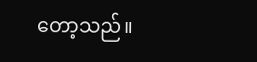တော့သည်။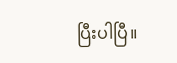ပြီးပါပြီ။